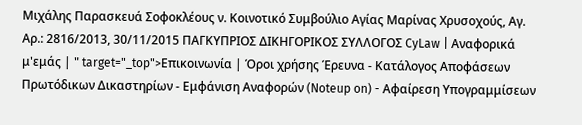Μιχάλης Παρασκευά Σοφοκλέους ν. Κοινοτικό Συμβούλιο Αγίας Μαρίνας Χρυσοχούς, Αγ. Αρ.: 2816/2013, 30/11/2015 ΠΑΓΚΥΠΡΙΟΣ ΔΙΚΗΓΟΡΙΚΟΣ ΣΥΛΛΟΓΟΣ CyLaw | Αναφορικά μ'εμάς | " target="_top">Επικοινωνία | Όροι χρήσης Έρευνα - Κατάλογος Αποφάσεων Πρωτόδικων Δικαστηρίων - Εμφάνιση Αναφορών (Noteup on) - Αφαίρεση Υπογραμμίσεων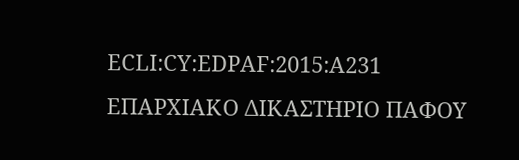ECLI:CY:EDPAF:2015:A231 ΕΠΑΡΧΙΑΚΟ ΔΙΚΑΣΤΗΡΙΟ ΠΑΦΟΥ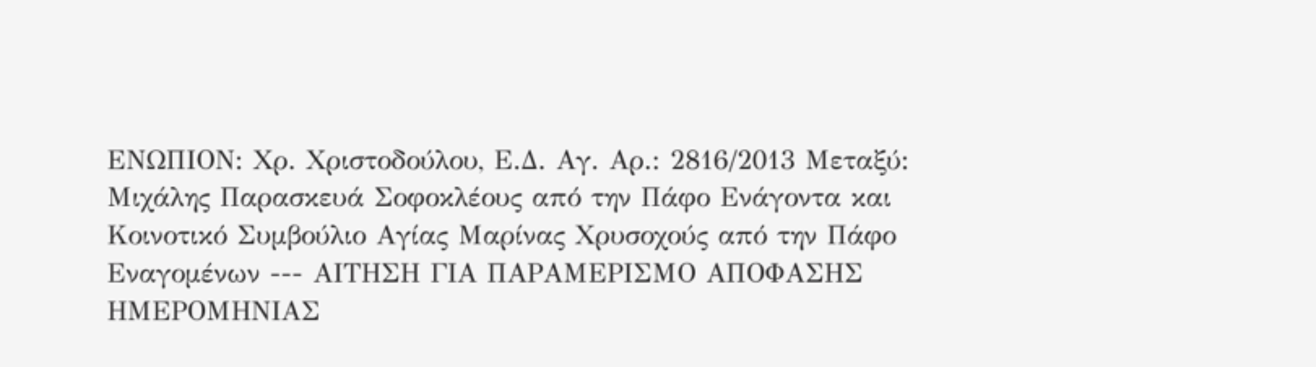ΕΝΩΠΙΟΝ: Xρ. Χριστοδούλου, Ε.Δ. Αγ. Αρ.: 2816/2013 Μεταξύ: Μιχάλης Παρασκευά Σοφοκλέους από την Πάφο Ενάγοντα και Κοινοτικό Συμβούλιο Αγίας Μαρίνας Χρυσοχούς από την Πάφο Εναγομένων --- ΑΙΤΗΣΗ ΓΙΑ ΠΑΡΑΜΕΡΙΣΜΟ ΑΠΟΦΑΣΗΣ ΗΜΕΡΟΜΗΝΙΑΣ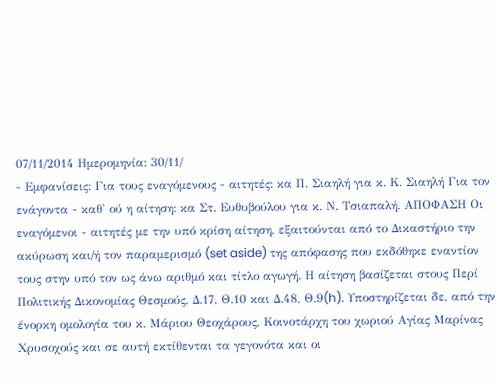07/11/2014 Ημερομηνία: 30/11/
- Εμφανίσεις: Για τους εναγόμενους - αιτητές: κα Π. Σιαηλή για κ. Κ. Σιαηλή Για τον ενάγοντα - καθ' ού η αίτηση: κα Στ. Ευθυβούλου για κ. Ν. Τσιαπαλή. ΑΠΟΦΑΣΗ Οι εναγόμενοι - αιτητές με την υπό κρίση αίτηση, εξαιτούνται από το Δικαστήριο την ακύρωση και/ή τον παραμερισμό (set aside) της απόφασης που εκδόθηκε εναντίον τους στην υπό τον ως άνω αριθμό και τίτλο αγωγή. Η αίτηση βασίζεται στους Περί Πολιτικής Δικονομίας Θεσμούς, Δ.17, Θ.10 και Δ.48, Θ.9(h). Υποστηρίζεται δε, από την ένορκη ομολογία του κ. Μάριου Θεοχάρους, Κοινοτάρχη του χωριού Αγίας Μαρίνας Χρυσοχούς και σε αυτή εκτίθενται τα γεγονότα και οι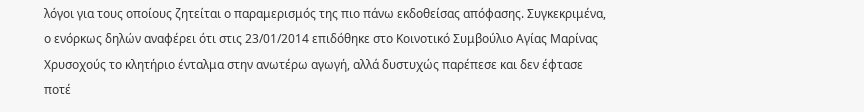λόγοι για τους οποίους ζητείται ο παραμερισμός της πιο πάνω εκδοθείσας απόφασης. Συγκεκριμένα, ο ενόρκως δηλών αναφέρει ότι στις 23/01/2014 επιδόθηκε στο Κοινοτικό Συμβούλιο Αγίας Μαρίνας Χρυσοχούς το κλητήριο ένταλμα στην ανωτέρω αγωγή, αλλά δυστυχώς παρέπεσε και δεν έφτασε ποτέ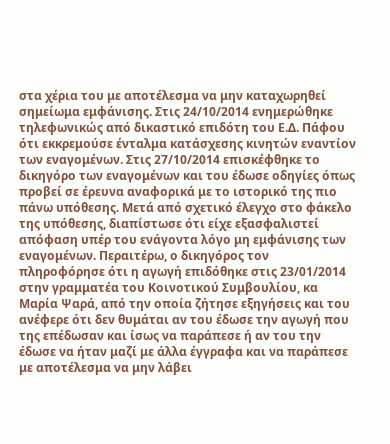στα χέρια του με αποτέλεσμα να μην καταχωρηθεί σημείωμα εμφάνισης. Στις 24/10/2014 ενημερώθηκε τηλεφωνικώς από δικαστικό επιδότη του Ε.Δ. Πάφου ότι εκκρεμούσε ένταλμα κατάσχεσης κινητών εναντίον των εναγομένων. Στις 27/10/2014 επισκέφθηκε το δικηγόρο των εναγομένων και του έδωσε οδηγίες όπως προβεί σε έρευνα αναφορικά με το ιστορικό της πιο πάνω υπόθεσης. Μετά από σχετικό έλεγχο στο φάκελο της υπόθεσης, διαπίστωσε ότι είχε εξασφαλιστεί απόφαση υπέρ του ενάγοντα λόγο μη εμφάνισης των εναγομένων. Περαιτέρω, ο δικηγόρος τον πληροφόρησε ότι η αγωγή επιδόθηκε στις 23/01/2014 στην γραμματέα του Κοινοτικού Συμβουλίου, κα Μαρία Ψαρά, από την οποία ζήτησε εξηγήσεις και του ανέφερε ότι δεν θυμάται αν του έδωσε την αγωγή που της επέδωσαν και ίσως να παράπεσε ή αν του την έδωσε να ήταν μαζί με άλλα έγγραφα και να παράπεσε με αποτέλεσμα να μην λάβει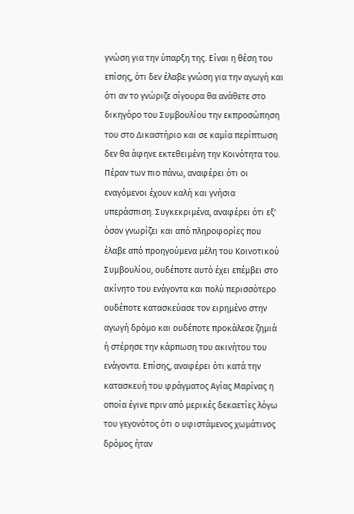γνώση για την ύπαρξη της. Είναι η θέση του επίσης, ότι δεν έλαβε γνώση για την αγωγή και ότι αν το γνώριζε σίγουρα θα ανάθετε στο δικηγόρο του Συμβουλίου την εκπροσώπηση του στο Δικαστήριο και σε καμία περίπτωση δεν θα άφηνε εκτεθειμένη την Κοινότητα του. Πέραν των πιο πάνω, αναφέρει ότι οι εναγόμενοι έχουν καλή και γνήσια υπεράσπιση. Συγκεκριμένα, αναφέρει ότι εξ' όσον γνωρίζει και από πληροφορίες που έλαβε από προηγούμενα μέλη του Κοινοτικού Συμβουλίου, ουδέποτε αυτό έχει επέμβει στο ακίνητο του ενάγοντα και πολύ περισσότερο ουδέποτε κατασκεύασε τον ειρημένο στην αγωγή δρόμο και ουδέποτε προκάλεσε ζημιά ή στέρησε την κάρπωση του ακινήτου του ενάγοντα. Επίσης, αναφέρει ότι κατά την κατασκευή του φράγματος Αγίας Μαρίνας η οποία έγινε πριν από μερικές δεκαετίες λόγω του γεγονότος ότι ο υφιστάμενος χωμάτινος δρόμος ήταν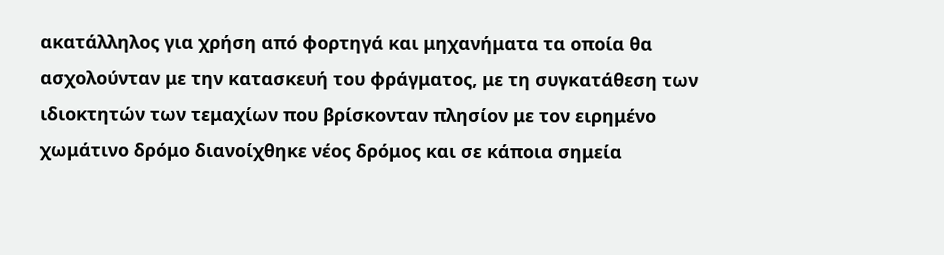ακατάλληλος για χρήση από φορτηγά και μηχανήματα τα οποία θα ασχολούνταν με την κατασκευή του φράγματος, με τη συγκατάθεση των ιδιοκτητών των τεμαχίων που βρίσκονταν πλησίον με τον ειρημένο χωμάτινο δρόμο διανοίχθηκε νέος δρόμος και σε κάποια σημεία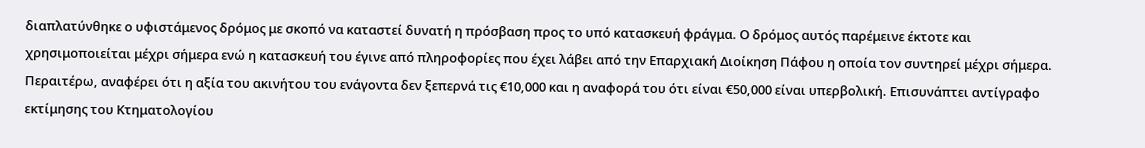διαπλατύνθηκε ο υφιστάμενος δρόμος με σκοπό να καταστεί δυνατή η πρόσβαση προς το υπό κατασκευή φράγμα. Ο δρόμος αυτός παρέμεινε έκτοτε και χρησιμοποιείται μέχρι σήμερα ενώ η κατασκευή του έγινε από πληροφορίες που έχει λάβει από την Επαρχιακή Διοίκηση Πάφου η οποία τον συντηρεί μέχρι σήμερα. Περαιτέρω, αναφέρει ότι η αξία του ακινήτου του ενάγοντα δεν ξεπερνά τις €10,000 και η αναφορά του ότι είναι €50,000 είναι υπερβολική. Επισυνάπτει αντίγραφο εκτίμησης του Κτηματολογίου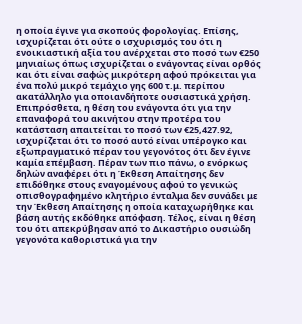η οποία έγινε για σκοπούς φορολογίας. Επίσης, ισχυρίζεται ότι ούτε ο ισχυρισμός του ότι η ενοικιαστική αξία του ανέρχεται στο ποσό των €250 μηνιαίως όπως ισχυρίζεται ο ενάγοντας είναι ορθός και ότι είναι σαφώς μικρότερη αφού πρόκειται για ένα πολύ μικρό τεμάχιο γης 600 τ.μ. περίπου ακατάλληλο για οποιανδήποτε ουσιαστικά χρήση. Επιπρόσθετα, η θέση του ενάγοντα ότι για την επαναφορά του ακινήτου στην προτέρα του κατάσταση απαιτείται το ποσό των €25,427.92, ισχυρίζεται ότι το ποσό αυτό είναι υπέρογκο και εξωπραγματικό πέραν του γεγονότος ότι δεν έγινε καμία επέμβαση. Πέραν των πιο πάνω, ο ενόρκως δηλών αναφέρει ότι η Έκθεση Απαίτησης δεν επιδόθηκε στους εναγομένους αφού το γενικώς οπισθογραφημένο κλητήριο ένταλμα δεν συνάδει με την Έκθεση Απαίτησης η οποία καταχωρήθηκε και βάση αυτής εκδόθηκε απόφαση. Τέλος, είναι η θέση του ότι απεκρύβησαν από το Δικαστήριο ουσιώδη γεγονότα καθοριστικά για την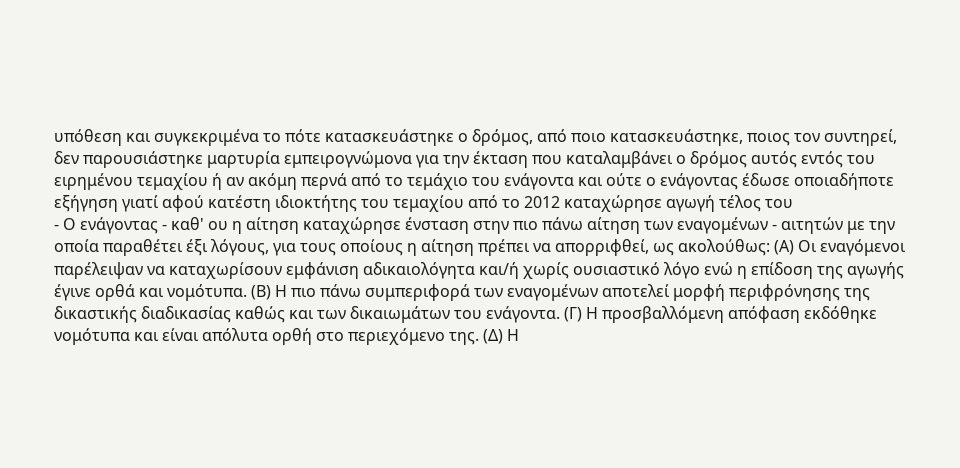υπόθεση και συγκεκριμένα το πότε κατασκευάστηκε ο δρόμος, από ποιο κατασκευάστηκε, ποιος τον συντηρεί, δεν παρουσιάστηκε μαρτυρία εμπειρογνώμονα για την έκταση που καταλαμβάνει ο δρόμος αυτός εντός του ειρημένου τεμαχίου ή αν ακόμη περνά από το τεμάχιο του ενάγοντα και ούτε ο ενάγοντας έδωσε οποιαδήποτε εξήγηση γιατί αφού κατέστη ιδιοκτήτης του τεμαχίου από το 2012 καταχώρησε αγωγή τέλος του
- Ο ενάγοντας - καθ' ου η αίτηση καταχώρησε ένσταση στην πιο πάνω αίτηση των εναγομένων - αιτητών με την οποία παραθέτει έξι λόγους, για τους οποίους η αίτηση πρέπει να απορριφθεί, ως ακολούθως: (Α) Οι εναγόμενοι παρέλειψαν να καταχωρίσουν εμφάνιση αδικαιολόγητα και/ή χωρίς ουσιαστικό λόγο ενώ η επίδοση της αγωγής έγινε ορθά και νομότυπα. (Β) Η πιο πάνω συμπεριφορά των εναγομένων αποτελεί μορφή περιφρόνησης της δικαστικής διαδικασίας καθώς και των δικαιωμάτων του ενάγοντα. (Γ) Η προσβαλλόμενη απόφαση εκδόθηκε νομότυπα και είναι απόλυτα ορθή στο περιεχόμενο της. (Δ) Η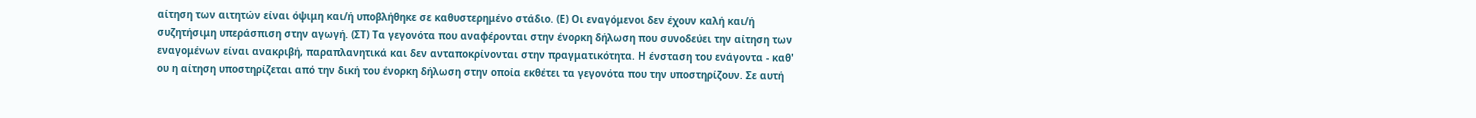αίτηση των αιτητών είναι όψιμη και/ή υποβλήθηκε σε καθυστερημένο στάδιο. (Ε) Οι εναγόμενοι δεν έχουν καλή και/ή συζητήσιμη υπεράσπιση στην αγωγή. (ΣΤ) Τα γεγονότα που αναφέρονται στην ένορκη δήλωση που συνοδεύει την αίτηση των εναγομένων είναι ανακριβή, παραπλανητικά και δεν ανταποκρίνονται στην πραγματικότητα. Η ένσταση του ενάγοντα - καθ' ου η αίτηση υποστηρίζεται από την δική του ένορκη δήλωση στην οποία εκθέτει τα γεγονότα που την υποστηρίζουν. Σε αυτή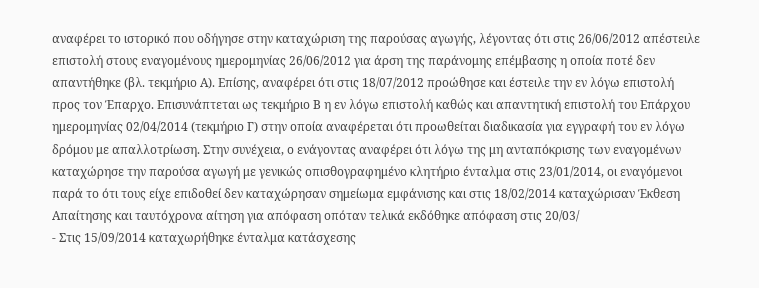αναφέρει το ιστορικό που οδήγησε στην καταχώριση της παρούσας αγωγής, λέγοντας ότι στις 26/06/2012 απέστειλε επιστολή στους εναγομένους ημερομηνίας 26/06/2012 για άρση της παράνομης επέμβασης η οποία ποτέ δεν απαντήθηκε (βλ. τεκμήριο Α). Επίσης, αναφέρει ότι στις 18/07/2012 προώθησε και έστειλε την εν λόγω επιστολή προς τον Έπαρχο. Επισυνάπτεται ως τεκμήριο Β η εν λόγω επιστολή καθώς και απαντητική επιστολή του Επάρχου ημερομηνίας 02/04/2014 (τεκμήριο Γ) στην οποία αναφέρεται ότι προωθείται διαδικασία για εγγραφή του εν λόγω δρόμου με απαλλοτρίωση. Στην συνέχεια, ο ενάγοντας αναφέρει ότι λόγω της μη ανταπόκρισης των εναγομένων καταχώρησε την παρούσα αγωγή με γενικώς οπισθογραφημένο κλητήριο ένταλμα στις 23/01/2014, οι εναγόμενοι παρά το ότι τους είχε επιδοθεί δεν καταχώρησαν σημείωμα εμφάνισης και στις 18/02/2014 καταχώρισαν Έκθεση Απαίτησης και ταυτόχρονα αίτηση για απόφαση οπόταν τελικά εκδόθηκε απόφαση στις 20/03/
- Στις 15/09/2014 καταχωρήθηκε ένταλμα κατάσχεσης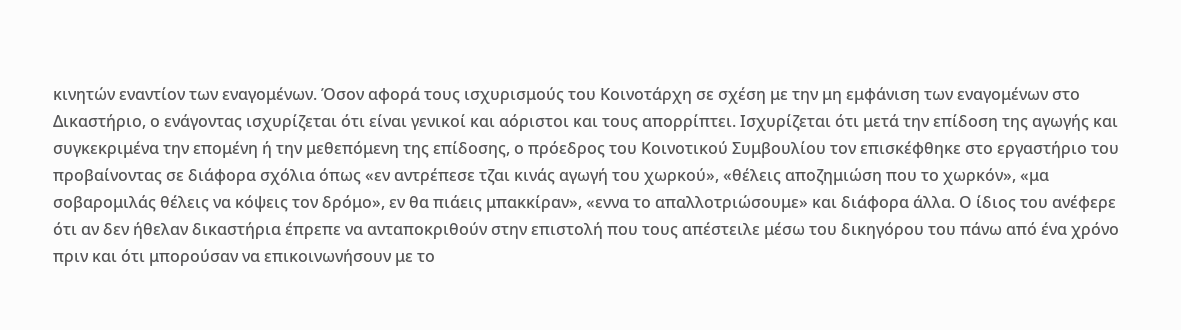κινητών εναντίον των εναγομένων. Όσον αφορά τους ισχυρισμούς του Κοινοτάρχη σε σχέση με την μη εμφάνιση των εναγομένων στο Δικαστήριο, ο ενάγοντας ισχυρίζεται ότι είναι γενικοί και αόριστοι και τους απορρίπτει. Ισχυρίζεται ότι μετά την επίδοση της αγωγής και συγκεκριμένα την επομένη ή την μεθεπόμενη της επίδοσης, ο πρόεδρος του Κοινοτικού Συμβουλίου τον επισκέφθηκε στο εργαστήριο του προβαίνοντας σε διάφορα σχόλια όπως «εν αντρέπεσε τζαι κινάς αγωγή του χωρκού», «θέλεις αποζημιώση που το χωρκόν», «μα σοβαρομιλάς θέλεις να κόψεις τον δρόμο», εν θα πιάεις μπακκίραν», «εννα το απαλλοτριώσουμε» και διάφορα άλλα. Ο ίδιος του ανέφερε ότι αν δεν ήθελαν δικαστήρια έπρεπε να ανταποκριθούν στην επιστολή που τους απέστειλε μέσω του δικηγόρου του πάνω από ένα χρόνο πριν και ότι μπορούσαν να επικοινωνήσουν με το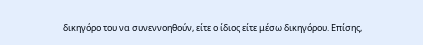δικηγόρο του να συνεννοηθούν, είτε ο ίδιος είτε μέσω δικηγόρου. Επίσης,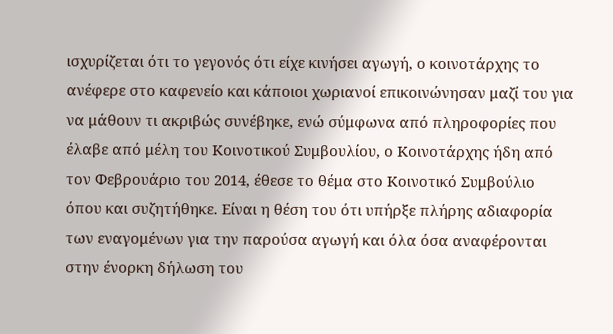ισχυρίζεται ότι το γεγονός ότι είχε κινήσει αγωγή, ο κοινοτάρχης το ανέφερε στο καφενείο και κάποιοι χωριανοί επικοινώνησαν μαζί του για να μάθουν τι ακριβώς συνέβηκε, ενώ σύμφωνα από πληροφορίες που έλαβε από μέλη του Κοινοτικού Συμβουλίου, ο Κοινοτάρχης ήδη από τον Φεβρουάριο του 2014, έθεσε το θέμα στο Κοινοτικό Συμβούλιο όπου και συζητήθηκε. Είναι η θέση του ότι υπήρξε πλήρης αδιαφορία των εναγομένων για την παρούσα αγωγή και όλα όσα αναφέρονται στην ένορκη δήλωση του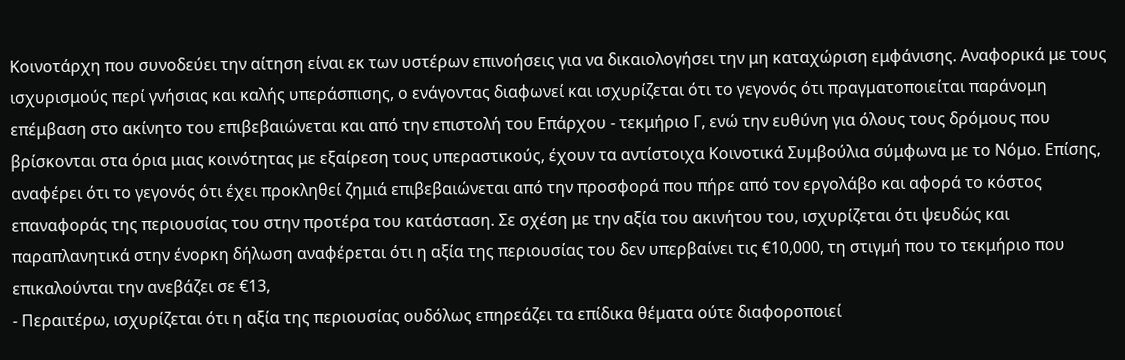Κοινοτάρχη που συνοδεύει την αίτηση είναι εκ των υστέρων επινοήσεις για να δικαιολογήσει την μη καταχώριση εμφάνισης. Αναφορικά με τους ισχυρισμούς περί γνήσιας και καλής υπεράσπισης, ο ενάγοντας διαφωνεί και ισχυρίζεται ότι το γεγονός ότι πραγματοποιείται παράνομη επέμβαση στο ακίνητο του επιβεβαιώνεται και από την επιστολή του Επάρχου - τεκμήριο Γ, ενώ την ευθύνη για όλους τους δρόμους που βρίσκονται στα όρια μιας κοινότητας με εξαίρεση τους υπεραστικούς, έχουν τα αντίστοιχα Κοινοτικά Συμβούλια σύμφωνα με το Νόμο. Επίσης, αναφέρει ότι το γεγονός ότι έχει προκληθεί ζημιά επιβεβαιώνεται από την προσφορά που πήρε από τον εργολάβο και αφορά το κόστος επαναφοράς της περιουσίας του στην προτέρα του κατάσταση. Σε σχέση με την αξία του ακινήτου του, ισχυρίζεται ότι ψευδώς και παραπλανητικά στην ένορκη δήλωση αναφέρεται ότι η αξία της περιουσίας του δεν υπερβαίνει τις €10,000, τη στιγμή που το τεκμήριο που επικαλούνται την ανεβάζει σε €13,
- Περαιτέρω, ισχυρίζεται ότι η αξία της περιουσίας ουδόλως επηρεάζει τα επίδικα θέματα ούτε διαφοροποιεί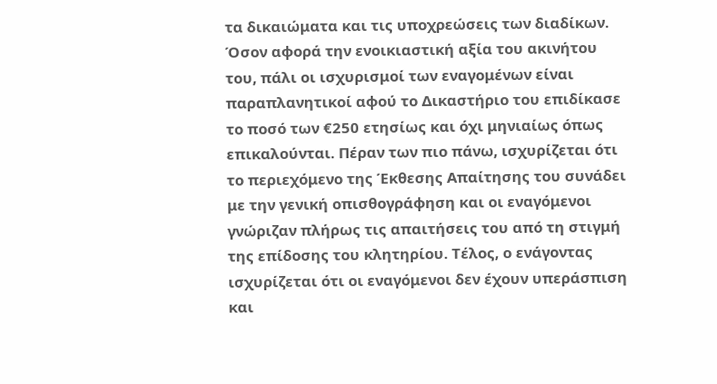τα δικαιώματα και τις υποχρεώσεις των διαδίκων. Όσον αφορά την ενοικιαστική αξία του ακινήτου του, πάλι οι ισχυρισμοί των εναγομένων είναι παραπλανητικοί αφού το Δικαστήριο του επιδίκασε το ποσό των €250 ετησίως και όχι μηνιαίως όπως επικαλούνται. Πέραν των πιο πάνω, ισχυρίζεται ότι το περιεχόμενο της Έκθεσης Απαίτησης του συνάδει με την γενική οπισθογράφηση και οι εναγόμενοι γνώριζαν πλήρως τις απαιτήσεις του από τη στιγμή της επίδοσης του κλητηρίου. Τέλος, ο ενάγοντας ισχυρίζεται ότι οι εναγόμενοι δεν έχουν υπεράσπιση και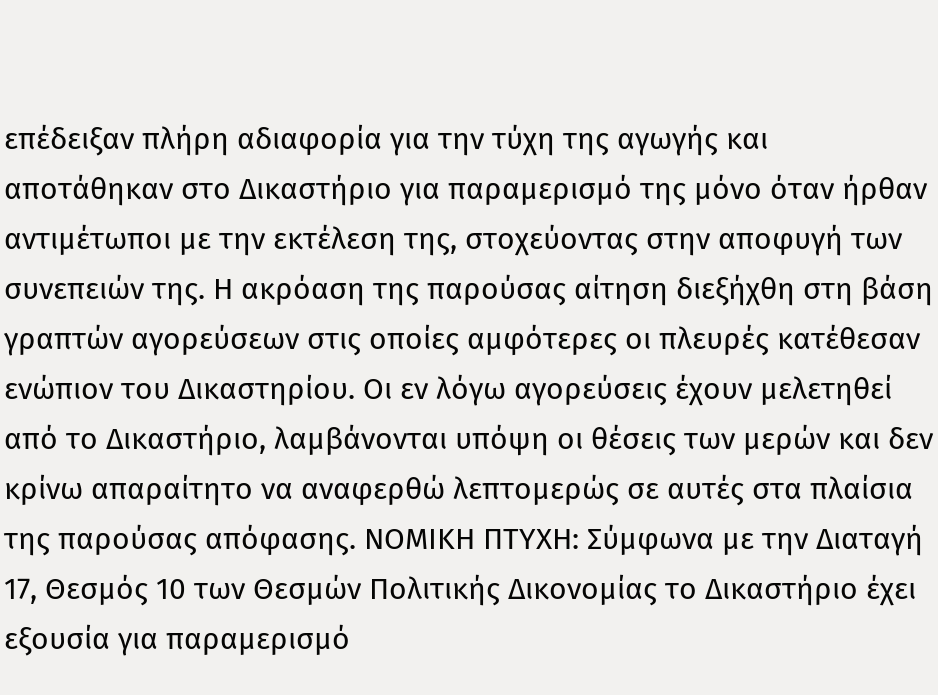επέδειξαν πλήρη αδιαφορία για την τύχη της αγωγής και αποτάθηκαν στο Δικαστήριο για παραμερισμό της μόνο όταν ήρθαν αντιμέτωποι με την εκτέλεση της, στοχεύοντας στην αποφυγή των συνεπειών της. Η ακρόαση της παρούσας αίτηση διεξήχθη στη βάση γραπτών αγορεύσεων στις οποίες αμφότερες οι πλευρές κατέθεσαν ενώπιον του Δικαστηρίου. Οι εν λόγω αγορεύσεις έχουν μελετηθεί από το Δικαστήριο, λαμβάνονται υπόψη οι θέσεις των μερών και δεν κρίνω απαραίτητο να αναφερθώ λεπτομερώς σε αυτές στα πλαίσια της παρούσας απόφασης. ΝΟΜΙΚΗ ΠΤΥΧΗ: Σύμφωνα με την Διαταγή 17, Θεσμός 10 των Θεσμών Πολιτικής Δικονομίας το Δικαστήριο έχει εξουσία για παραμερισμό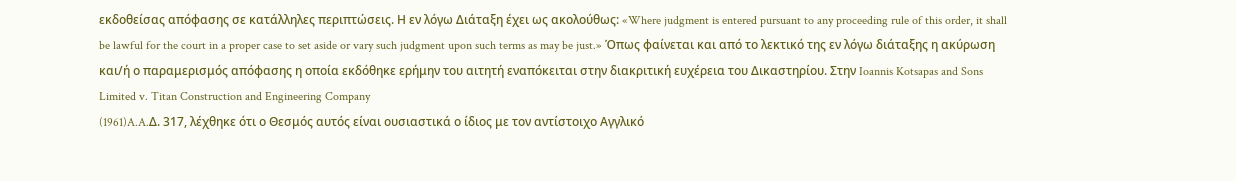εκδοθείσας απόφασης σε κατάλληλες περιπτώσεις. Η εν λόγω Διάταξη έχει ως ακολούθως: «Where judgment is entered pursuant to any proceeding rule of this order, it shall be lawful for the court in a proper case to set aside or vary such judgment upon such terms as may be just.» Όπως φαίνεται και από το λεκτικό της εν λόγω διάταξης η ακύρωση και/ή ο παραμερισμός απόφασης η οποία εκδόθηκε ερήμην του αιτητή εναπόκειται στην διακριτική ευχέρεια του Δικαστηρίου. Στην Ioannis Kotsapas and Sons Limited v. Titan Construction and Engineering Company
(1961)A.A.Δ. 317, λέχθηκε ότι ο Θεσμός αυτός είναι ουσιαστικά ο ίδιος με τον αντίστοιχο Αγγλικό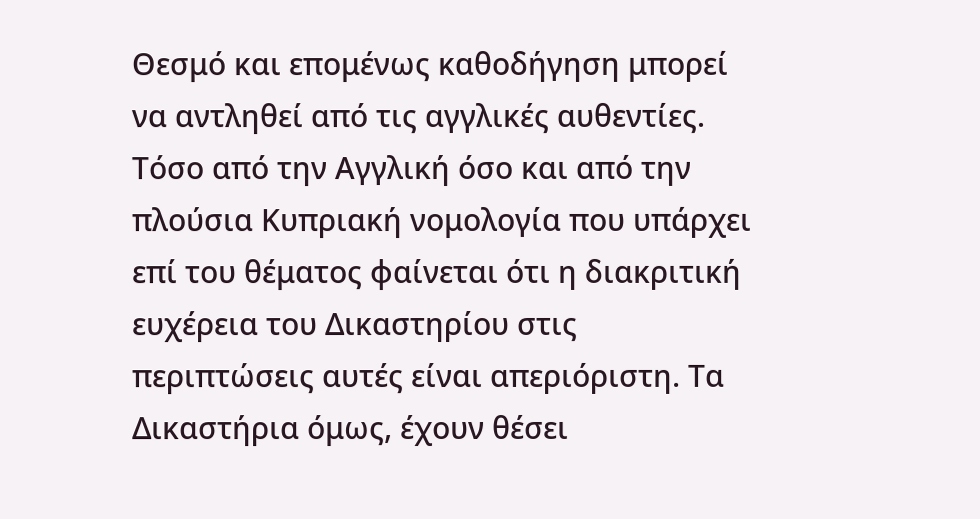Θεσμό και επομένως καθοδήγηση μπορεί να αντληθεί από τις αγγλικές αυθεντίες. Τόσο από την Αγγλική όσο και από την πλούσια Κυπριακή νομολογία που υπάρχει επί του θέματος φαίνεται ότι η διακριτική ευχέρεια του Δικαστηρίου στις περιπτώσεις αυτές είναι απεριόριστη. Τα Δικαστήρια όμως, έχουν θέσει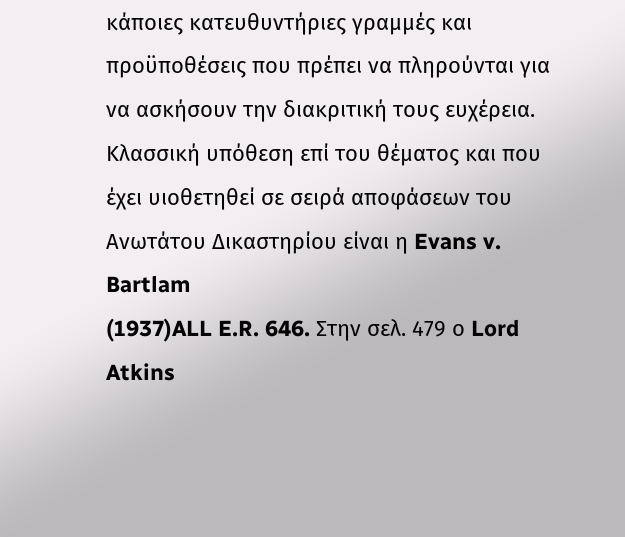κάποιες κατευθυντήριες γραμμές και προϋποθέσεις που πρέπει να πληρούνται για να ασκήσουν την διακριτική τους ευχέρεια. Κλασσική υπόθεση επί του θέματος και που έχει υιοθετηθεί σε σειρά αποφάσεων του Ανωτάτου Δικαστηρίου είναι η Evans v. Bartlam
(1937)ALL E.R. 646. Στην σελ. 479 ο Lord Atkins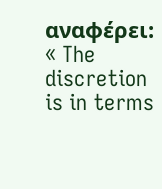αναφέρει: « The discretion is in terms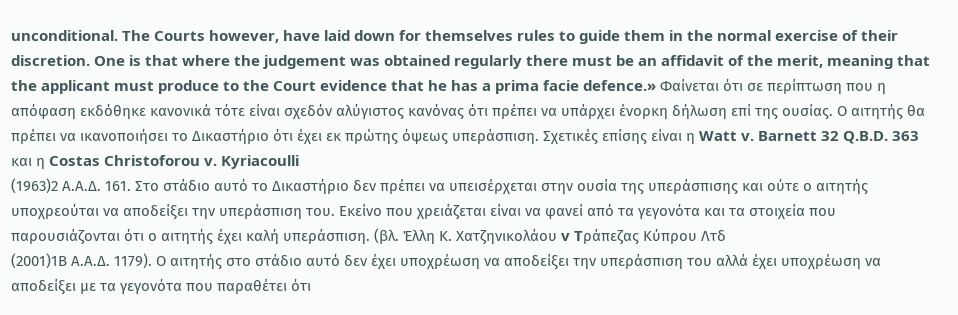unconditional. The Courts however, have laid down for themselves rules to guide them in the normal exercise of their discretion. One is that where the judgement was obtained regularly there must be an affidavit of the merit, meaning that the applicant must produce to the Court evidence that he has a prima facie defence.» Φαίνεται ότι σε περίπτωση που η απόφαση εκδόθηκε κανονικά τότε είναι σχεδόν αλύγιστος κανόνας ότι πρέπει να υπάρχει ένορκη δήλωση επί της ουσίας. Ο αιτητής θα πρέπει να ικανοποιήσει το Δικαστήριο ότι έχει εκ πρώτης όψεως υπεράσπιση. Σχετικές επίσης είναι η Watt v. Barnett 32 Q.B.D. 363 και η Costas Christoforou v. Kyriacoulli
(1963)2 Α.Α.Δ. 161. Στο στάδιο αυτό το Δικαστήριο δεν πρέπει να υπεισέρχεται στην ουσία της υπεράσπισης και ούτε ο αιτητής υποχρεούται να αποδείξει την υπεράσπιση του. Εκείνο που χρειάζεται είναι να φανεί από τα γεγονότα και τα στοιχεία που παρουσιάζονται ότι ο αιτητής έχει καλή υπεράσπιση. (βλ. Έλλη Κ. Χατζηνικολάου v Tράπεζας Κύπρου Λτδ
(2001)1Β Α.Α.Δ. 1179). Ο αιτητής στο στάδιο αυτό δεν έχει υποχρέωση να αποδείξει την υπεράσπιση του αλλά έχει υποχρέωση να αποδείξει με τα γεγονότα που παραθέτει ότι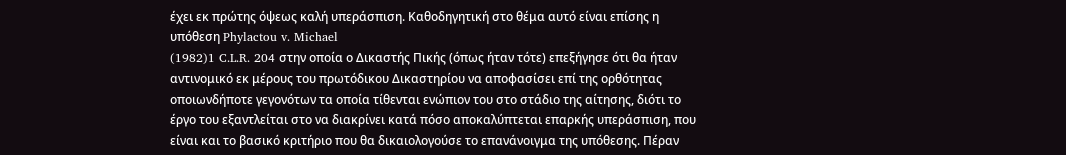έχει εκ πρώτης όψεως καλή υπεράσπιση. Καθοδηγητική στο θέμα αυτό είναι επίσης η υπόθεση Phylactou v. Michael
(1982)1 C.L.R. 204 στην οποία ο Δικαστής Πικής (όπως ήταν τότε) επεξήγησε ότι θα ήταν αντινομικό εκ μέρους του πρωτόδικου Δικαστηρίου να αποφασίσει επί της ορθότητας οποιωνδήποτε γεγονότων τα οποία τίθενται ενώπιον του στο στάδιο της αίτησης, διότι το έργο του εξαντλείται στο να διακρίνει κατά πόσο αποκαλύπτεται επαρκής υπεράσπιση, που είναι και το βασικό κριτήριο που θα δικαιολογούσε το επανάνοιγμα της υπόθεσης. Πέραν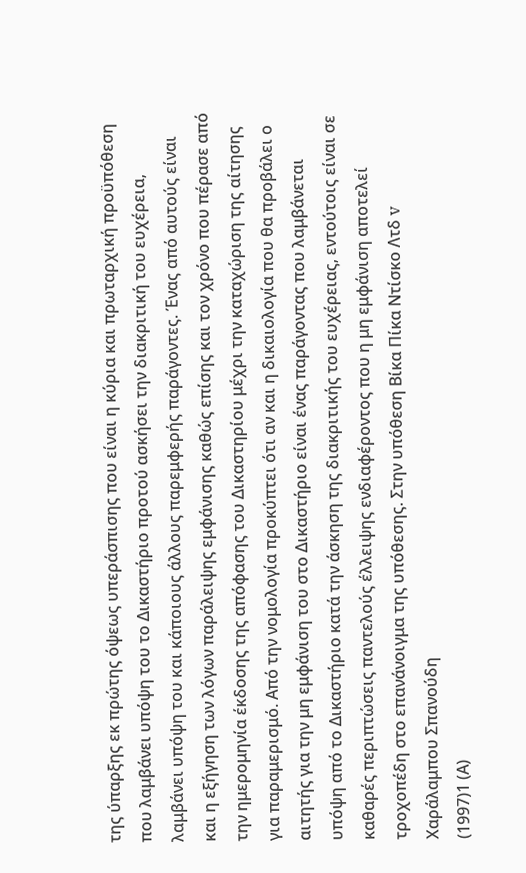της ύπαρξης εκ πρώτης όψεως υπεράσπισης που είναι η κύρια και πρωταρχική προϋπόθεση που λαμβάνει υπόψη του το Δικαστήριο προτού ασκήσει την διακριτική του ευχέρεια, λαμβάνει υπόψη του και κάποιους άλλους παρεμφερής παράγοντες. Ένας από αυτούς είναι και η εξήγηση των λόγων παράλειψης εμφάνισης καθώς επίσης και τον χρόνο που πέρασε από την ημερομηνία έκδοσης της απόφασης του Δικαστηρίου μέχρι την καταχώριση της αίτησης για παραμερισμό. Από την νομολογία προκύπτει ότι αν και η δικαιολογία που θα προβάλει ο αιτητής για την μη εμφάνιση του στο Δικαστήριο είναι ένας παράγοντας που λαμβάνεται υπόψη από το Δικαστήριο κατά την άσκηση της διακριτικής του ευχέρειας, εντούτοις είναι σε καθαρές περιπτώσεις παντελούς έλλειψης ενδιαφέροντος που η μη εμφάνιση αποτελεί τροχοπέδη στο επανάνοιγμα της υπόθεσης. Στην υπόθεση Bίκα Πίκα Ντίσκο Λτδ v Xαράλαμπου Σπανούδη
(1997)1 (Α)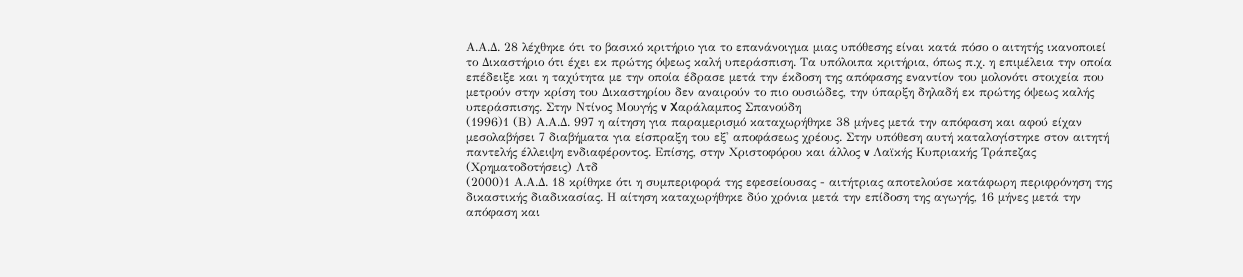Α.Α.Δ. 28 λέχθηκε ότι το βασικό κριτήριο για το επανάνοιγμα μιας υπόθεσης είναι κατά πόσο ο αιτητής ικανοποιεί το Δικαστήριο ότι έχει εκ πρώτης όψεως καλή υπεράσπιση. Τα υπόλοιπα κριτήρια, όπως π.χ. η επιμέλεια την οποία επέδειξε και η ταχύτητα με την οποία έδρασε μετά την έκδοση της απόφασης εναντίον του μολονότι στοιχεία που μετρούν στην κρίση του Δικαστηρίου δεν αναιρούν το πιο ουσιώδες, την ύπαρξη δηλαδή εκ πρώτης όψεως καλής υπεράσπισης. Στην Ντίνος Μουγής v Xαράλαμπος Σπανούδη
(1996)1 (Β) Α.Α.Δ. 997 η αίτηση για παραμερισμό καταχωρήθηκε 38 μήνες μετά την απόφαση και αφού είχαν μεσολαβήσει 7 διαβήματα για είσπραξη του εξ' αποφάσεως χρέους. Στην υπόθεση αυτή καταλογίστηκε στον αιτητή παντελής έλλειψη ενδιαφέροντος. Επίσης, στην Χριστοφόρου και άλλος v Λαϊκής Κυπριακής Τράπεζας (Χρηματοδοτήσεις) Λτδ
(2000)1 Α.Α.Δ. 18 κρίθηκε ότι η συμπεριφορά της εφεσείουσας - αιτήτριας αποτελούσε κατάφωρη περιφρόνηση της δικαστικής διαδικασίας. Η αίτηση καταχωρήθηκε δύο χρόνια μετά την επίδοση της αγωγής, 16 μήνες μετά την απόφαση και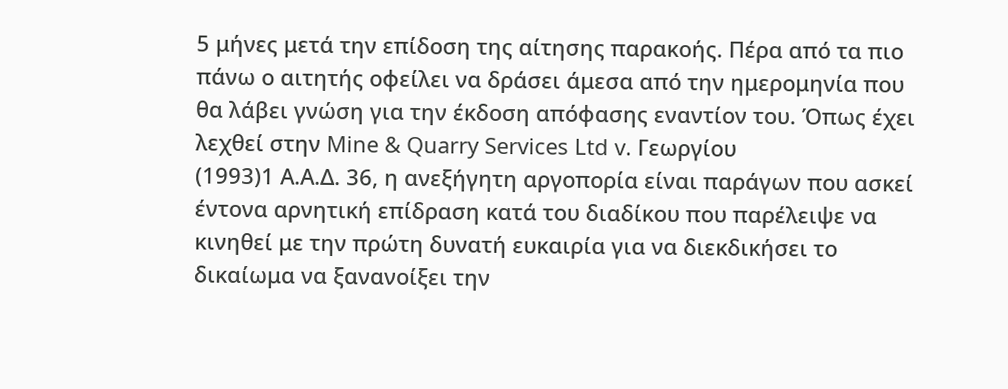5 μήνες μετά την επίδοση της αίτησης παρακοής. Πέρα από τα πιο πάνω ο αιτητής οφείλει να δράσει άμεσα από την ημερομηνία που θα λάβει γνώση για την έκδοση απόφασης εναντίον του. Όπως έχει λεχθεί στην Mine & Quarry Services Ltd v. Γεωργίου
(1993)1 Α.Α.Δ. 36, η ανεξήγητη αργοπορία είναι παράγων που ασκεί έντονα αρνητική επίδραση κατά του διαδίκου που παρέλειψε να κινηθεί με την πρώτη δυνατή ευκαιρία για να διεκδικήσει το δικαίωμα να ξανανοίξει την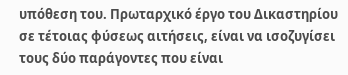υπόθεση του. Πρωταρχικό έργο του Δικαστηρίου σε τέτοιας φύσεως αιτήσεις, είναι να ισοζυγίσει τους δύο παράγοντες που είναι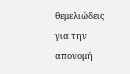θεμελιώδεις για την απονομή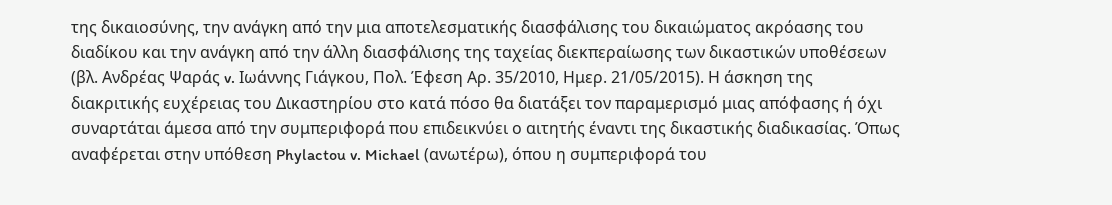της δικαιοσύνης, την ανάγκη από την μια αποτελεσματικής διασφάλισης του δικαιώματος ακρόασης του διαδίκου και την ανάγκη από την άλλη διασφάλισης της ταχείας διεκπεραίωσης των δικαστικών υποθέσεων (βλ. Ανδρέας Ψαράς v. Ιωάννης Γιάγκου, Πολ. Έφεση Αρ. 35/2010, Ημερ. 21/05/2015). Η άσκηση της διακριτικής ευχέρειας του Δικαστηρίου στο κατά πόσο θα διατάξει τον παραμερισμό μιας απόφασης ή όχι συναρτάται άμεσα από την συμπεριφορά που επιδεικνύει ο αιτητής έναντι της δικαστικής διαδικασίας. Όπως αναφέρεται στην υπόθεση Phylactou v. Michael (ανωτέρω), όπου η συμπεριφορά του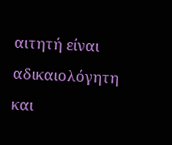αιτητή είναι αδικαιολόγητη και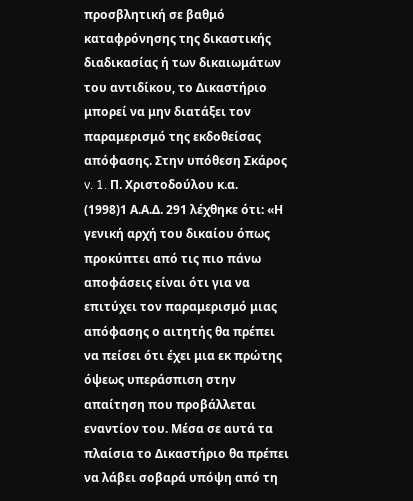προσβλητική σε βαθμό καταφρόνησης της δικαστικής διαδικασίας ή των δικαιωμάτων του αντιδίκου, το Δικαστήριο μπορεί να μην διατάξει τον παραμερισμό της εκδοθείσας απόφασης. Στην υπόθεση Σκάρος v. 1. Π. Χριστοδούλου κ.α.
(1998)1 Α.Α.Δ. 291 λέχθηκε ότι: «Η γενική αρχή του δικαίου όπως προκύπτει από τις πιο πάνω αποφάσεις είναι ότι για να επιτύχει τον παραμερισμό μιας απόφασης ο αιτητής θα πρέπει να πείσει ότι έχει μια εκ πρώτης όψεως υπεράσπιση στην απαίτηση που προβάλλεται εναντίον του. Μέσα σε αυτά τα πλαίσια το Δικαστήριο θα πρέπει να λάβει σοβαρά υπόψη από τη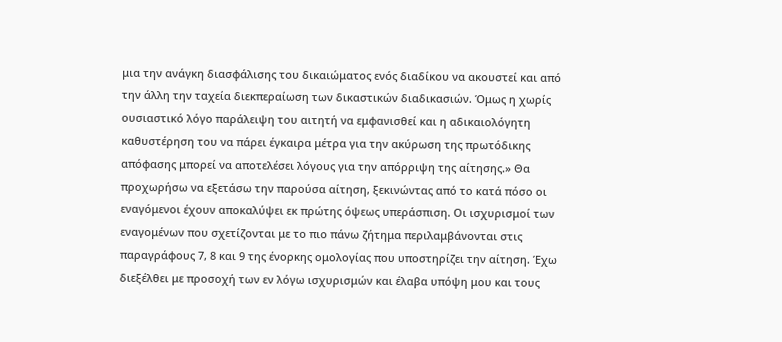μια την ανάγκη διασφάλισης του δικαιώματος ενός διαδίκου να ακουστεί και από την άλλη την ταχεία διεκπεραίωση των δικαστικών διαδικασιών. Όμως η χωρίς ουσιαστικό λόγο παράλειψη του αιτητή να εμφανισθεί και η αδικαιολόγητη καθυστέρηση του να πάρει έγκαιρα μέτρα για την ακύρωση της πρωτόδικης απόφασης μπορεί να αποτελέσει λόγους για την απόρριψη της αίτησης.» Θα προχωρήσω να εξετάσω την παρούσα αίτηση, ξεκινώντας από το κατά πόσο οι εναγόμενοι έχουν αποκαλύψει εκ πρώτης όψεως υπεράσπιση. Οι ισχυρισμοί των εναγομένων που σχετίζονται με το πιο πάνω ζήτημα περιλαμβάνονται στις παραγράφους 7, 8 και 9 της ένορκης ομολογίας που υποστηρίζει την αίτηση. Έχω διεξέλθει με προσοχή των εν λόγω ισχυρισμών και έλαβα υπόψη μου και τους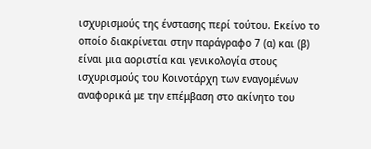ισχυρισμούς της ένστασης περί τούτου. Εκείνο το οποίο διακρίνεται στην παράγραφο 7 (α) και (β) είναι μια αοριστία και γενικολογία στους ισχυρισμούς του Κοινοτάρχη των εναγομένων αναφορικά με την επέμβαση στο ακίνητο του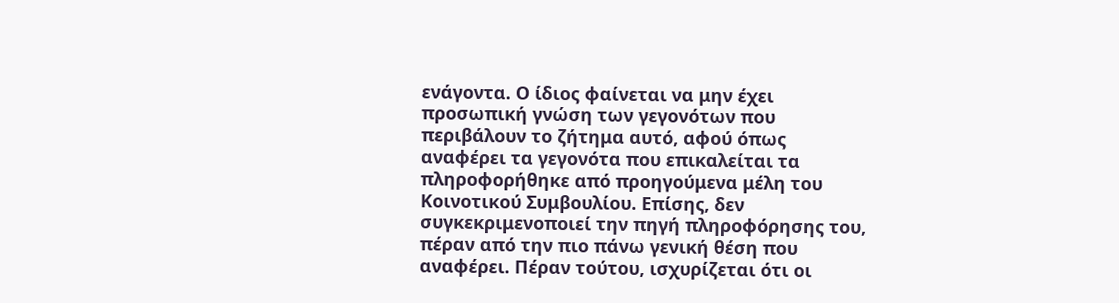ενάγοντα. Ο ίδιος φαίνεται να μην έχει προσωπική γνώση των γεγονότων που περιβάλουν το ζήτημα αυτό, αφού όπως αναφέρει τα γεγονότα που επικαλείται τα πληροφορήθηκε από προηγούμενα μέλη του Κοινοτικού Συμβουλίου. Επίσης, δεν συγκεκριμενοποιεί την πηγή πληροφόρησης του, πέραν από την πιο πάνω γενική θέση που αναφέρει. Πέραν τούτου, ισχυρίζεται ότι οι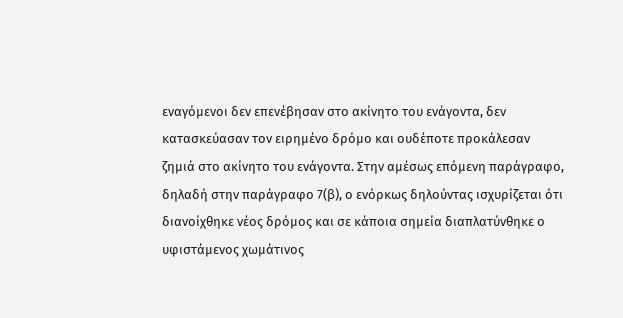εναγόμενοι δεν επενέβησαν στο ακίνητο του ενάγοντα, δεν κατασκεύασαν τον ειρημένο δρόμο και ουδέποτε προκάλεσαν ζημιά στο ακίνητο του ενάγοντα. Στην αμέσως επόμενη παράγραφο, δηλαδή στην παράγραφο 7(β), ο ενόρκως δηλούντας ισχυρίζεται ότι διανοίχθηκε νέος δρόμος και σε κάποια σημεία διαπλατύνθηκε ο υφιστάμενος χωμάτινος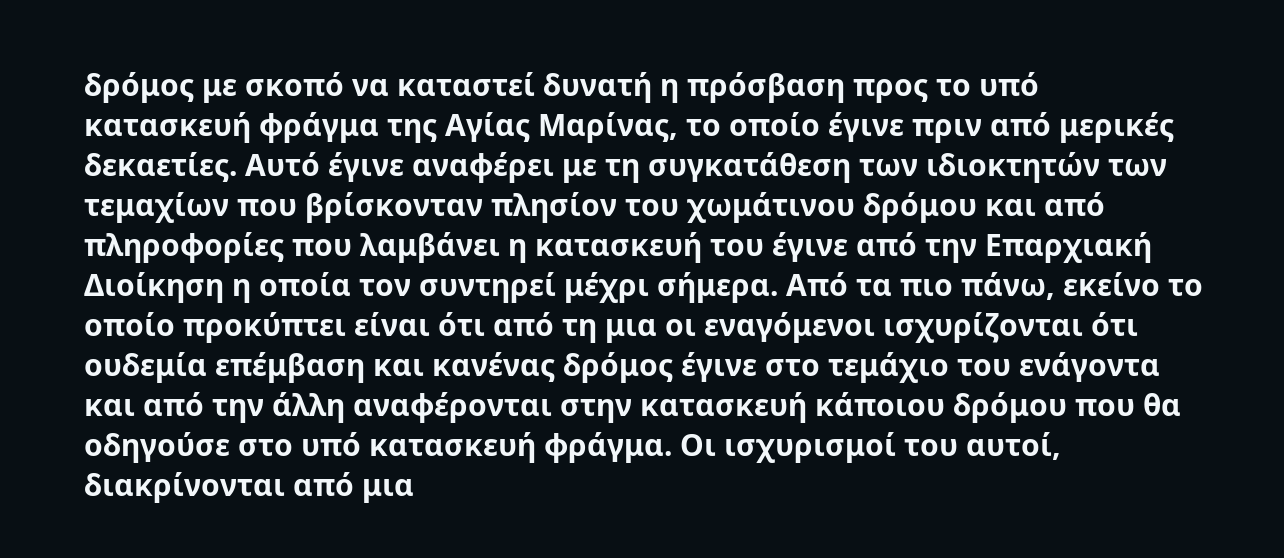δρόμος με σκοπό να καταστεί δυνατή η πρόσβαση προς το υπό κατασκευή φράγμα της Αγίας Μαρίνας, το οποίο έγινε πριν από μερικές δεκαετίες. Αυτό έγινε αναφέρει με τη συγκατάθεση των ιδιοκτητών των τεμαχίων που βρίσκονταν πλησίον του χωμάτινου δρόμου και από πληροφορίες που λαμβάνει η κατασκευή του έγινε από την Επαρχιακή Διοίκηση η οποία τον συντηρεί μέχρι σήμερα. Από τα πιο πάνω, εκείνο το οποίο προκύπτει είναι ότι από τη μια οι εναγόμενοι ισχυρίζονται ότι ουδεμία επέμβαση και κανένας δρόμος έγινε στο τεμάχιο του ενάγοντα και από την άλλη αναφέρονται στην κατασκευή κάποιου δρόμου που θα οδηγούσε στο υπό κατασκευή φράγμα. Οι ισχυρισμοί του αυτοί, διακρίνονται από μια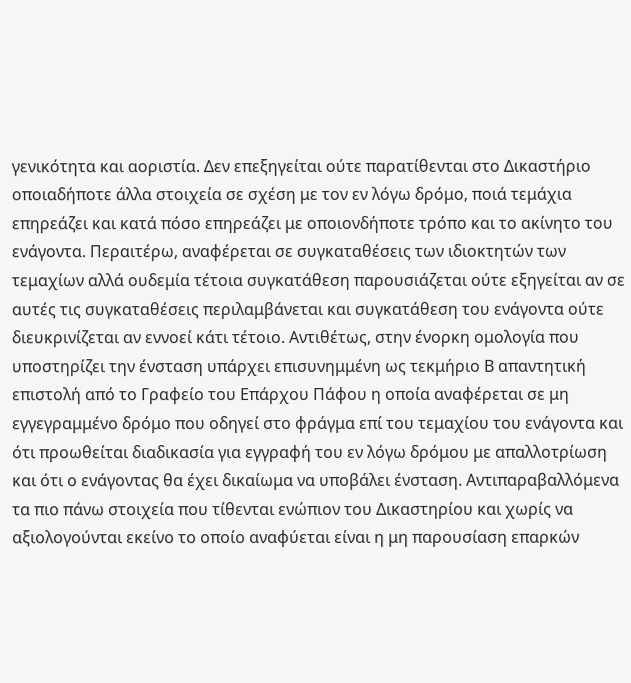γενικότητα και αοριστία. Δεν επεξηγείται ούτε παρατίθενται στο Δικαστήριο οποιαδήποτε άλλα στοιχεία σε σχέση με τον εν λόγω δρόμο, ποιά τεμάχια επηρεάζει και κατά πόσο επηρεάζει με οποιονδήποτε τρόπο και το ακίνητο του ενάγοντα. Περαιτέρω, αναφέρεται σε συγκαταθέσεις των ιδιοκτητών των τεμαχίων αλλά ουδεμία τέτοια συγκατάθεση παρουσιάζεται ούτε εξηγείται αν σε αυτές τις συγκαταθέσεις περιλαμβάνεται και συγκατάθεση του ενάγοντα ούτε διευκρινίζεται αν εννοεί κάτι τέτοιο. Αντιθέτως, στην ένορκη ομολογία που υποστηρίζει την ένσταση υπάρχει επισυνημμένη ως τεκμήριο Β απαντητική επιστολή από το Γραφείο του Επάρχου Πάφου η οποία αναφέρεται σε μη εγγεγραμμένο δρόμο που οδηγεί στο φράγμα επί του τεμαχίου του ενάγοντα και ότι προωθείται διαδικασία για εγγραφή του εν λόγω δρόμου με απαλλοτρίωση και ότι ο ενάγοντας θα έχει δικαίωμα να υποβάλει ένσταση. Αντιπαραβαλλόμενα τα πιο πάνω στοιχεία που τίθενται ενώπιον του Δικαστηρίου και χωρίς να αξιολογούνται εκείνο το οποίο αναφύεται είναι η μη παρουσίαση επαρκών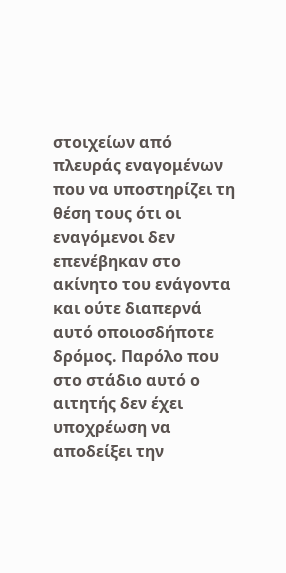στοιχείων από πλευράς εναγομένων που να υποστηρίζει τη θέση τους ότι οι εναγόμενοι δεν επενέβηκαν στο ακίνητο του ενάγοντα και ούτε διαπερνά αυτό οποιοσδήποτε δρόμος. Παρόλο που στο στάδιο αυτό ο αιτητής δεν έχει υποχρέωση να αποδείξει την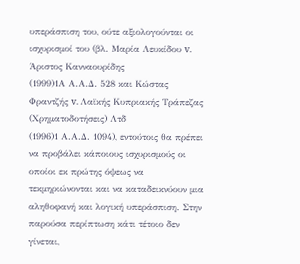υπεράσπιση του, ούτε αξιολογούνται οι ισχυρισμοί του (βλ. Μαρία Λευκίδου v. Άριστος Κανναουρίδης
(1999)1Α Α.Α.Δ. 528 και Κώστας Φραντζής v. Λαϊκής Κυπριακής Τράπεζας (Χρηματοδοτήσεις) Λτδ
(1996)1 Α.Α.Δ. 1094), εντούτοις θα πρέπει να προβάλει κάποιους ισχυρισμούς οι οποίοι εκ πρώτης όψεως να τεκμηριώνονται και να καταδεικνύουν μια αληθοφανή και λογική υπεράσπιση. Στην παρούσα περίπτωση κάτι τέτοιο δεν γίνεται,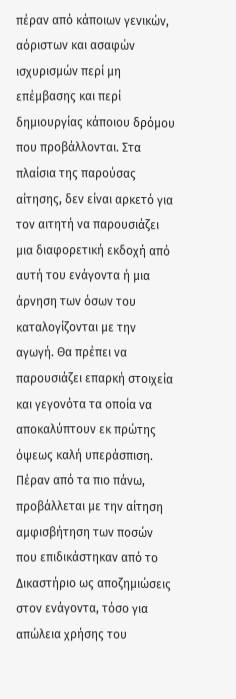πέραν από κάποιων γενικών, αόριστων και ασαφών ισχυρισμών περί μη επέμβασης και περί δημιουργίας κάποιου δρόμου που προβάλλονται. Στα πλαίσια της παρούσας αίτησης, δεν είναι αρκετό για τον αιτητή να παρουσιάζει μια διαφορετική εκδοχή από αυτή του ενάγοντα ή μια άρνηση των όσων του καταλογίζονται με την αγωγή. Θα πρέπει να παρουσιάζει επαρκή στοιχεία και γεγονότα τα οποία να αποκαλύπτουν εκ πρώτης όψεως καλή υπεράσπιση. Πέραν από τα πιο πάνω, προβάλλεται με την αίτηση αμφισβήτηση των ποσών που επιδικάστηκαν από το Δικαστήριο ως αποζημιώσεις στον ενάγοντα, τόσο για απώλεια χρήσης του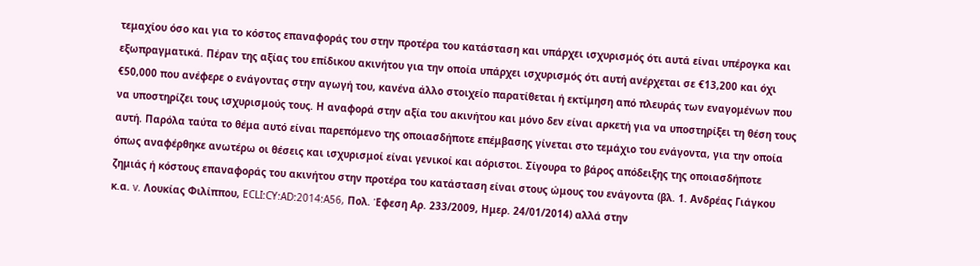τεμαχίου όσο και για το κόστος επαναφοράς του στην προτέρα του κατάσταση και υπάρχει ισχυρισμός ότι αυτά είναι υπέρογκα και εξωπραγματικά. Πέραν της αξίας του επίδικου ακινήτου για την οποία υπάρχει ισχυρισμός ότι αυτή ανέρχεται σε €13,200 και όχι €50,000 που ανέφερε ο ενάγοντας στην αγωγή του, κανένα άλλο στοιχείο παρατίθεται ή εκτίμηση από πλευράς των εναγομένων που να υποστηρίζει τους ισχυρισμούς τους. Η αναφορά στην αξία του ακινήτου και μόνο δεν είναι αρκετή για να υποστηρίξει τη θέση τους αυτή. Παρόλα ταύτα το θέμα αυτό είναι παρεπόμενο της οποιασδήποτε επέμβασης γίνεται στο τεμάχιο του ενάγοντα, για την οποία όπως αναφέρθηκε ανωτέρω οι θέσεις και ισχυρισμοί είναι γενικοί και αόριστοι. Σίγουρα το βάρος απόδειξης της οποιασδήποτε ζημιάς ή κόστους επαναφοράς του ακινήτου στην προτέρα του κατάσταση είναι στους ώμους του ενάγοντα (βλ. 1. Ανδρέας Γιάγκου κ.α. v. Λουκίας Φιλίππου, ECLI:CY:AD:2014:A56, Πολ. Έφεση Αρ. 233/2009, Ημερ. 24/01/2014) αλλά στην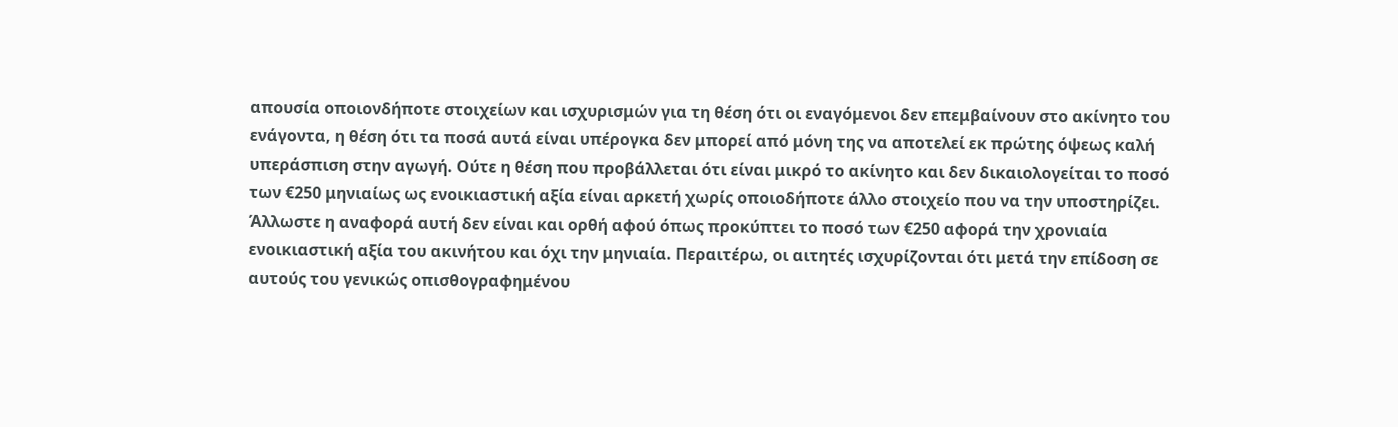απουσία οποιονδήποτε στοιχείων και ισχυρισμών για τη θέση ότι οι εναγόμενοι δεν επεμβαίνουν στο ακίνητο του ενάγοντα, η θέση ότι τα ποσά αυτά είναι υπέρογκα δεν μπορεί από μόνη της να αποτελεί εκ πρώτης όψεως καλή υπεράσπιση στην αγωγή. Ούτε η θέση που προβάλλεται ότι είναι μικρό το ακίνητο και δεν δικαιολογείται το ποσό των €250 μηνιαίως ως ενοικιαστική αξία είναι αρκετή χωρίς οποιοδήποτε άλλο στοιχείο που να την υποστηρίζει. Άλλωστε η αναφορά αυτή δεν είναι και ορθή αφού όπως προκύπτει το ποσό των €250 αφορά την χρονιαία ενοικιαστική αξία του ακινήτου και όχι την μηνιαία. Περαιτέρω, οι αιτητές ισχυρίζονται ότι μετά την επίδοση σε αυτούς του γενικώς οπισθογραφημένου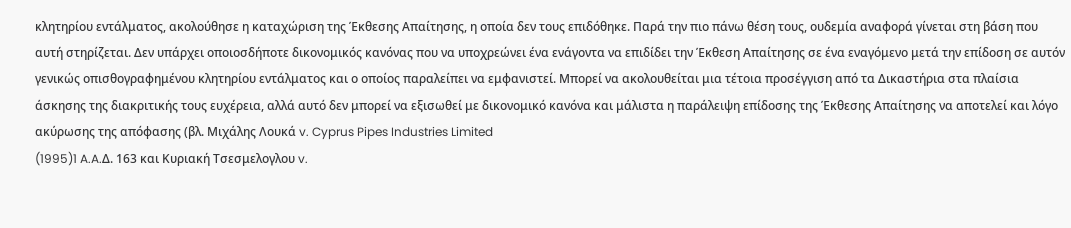κλητηρίου εντάλματος, ακολούθησε η καταχώριση της Έκθεσης Απαίτησης, η οποία δεν τους επιδόθηκε. Παρά την πιο πάνω θέση τους, ουδεμία αναφορά γίνεται στη βάση που αυτή στηρίζεται. Δεν υπάρχει οποιοσδήποτε δικονομικός κανόνας που να υποχρεώνει ένα ενάγοντα να επιδίδει την Έκθεση Απαίτησης σε ένα εναγόμενο μετά την επίδοση σε αυτόν γενικώς οπισθογραφημένου κλητηρίου εντάλματος και ο οποίος παραλείπει να εμφανιστεί. Μπορεί να ακολουθείται μια τέτοια προσέγγιση από τα Δικαστήρια στα πλαίσια άσκησης της διακριτικής τους ευχέρεια, αλλά αυτό δεν μπορεί να εξισωθεί με δικονομικό κανόνα και μάλιστα η παράλειψη επίδοσης της Έκθεσης Απαίτησης να αποτελεί και λόγο ακύρωσης της απόφασης (βλ. Μιχάλης Λουκά v. Cyprus Pipes Industries Limited
(1995)1 A.A.Δ. 163 και Κυριακή Τσεσμελογλου v.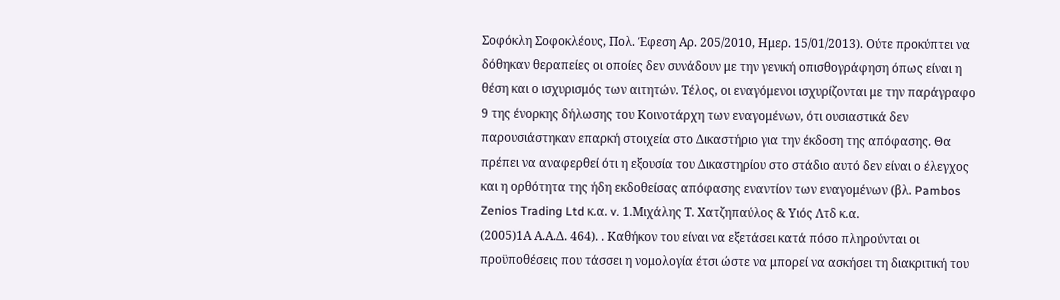Σοφόκλη Σοφοκλέους, Πολ. Έφεση Αρ. 205/2010, Ημερ. 15/01/2013). Ούτε προκύπτει να δόθηκαν θεραπείες οι οποίες δεν συνάδουν με την γενική οπισθογράφηση όπως είναι η θέση και ο ισχυρισμός των αιτητών. Τέλος, οι εναγόμενοι ισχυρίζονται με την παράγραφο 9 της ένορκης δήλωσης του Κοινοτάρχη των εναγομένων, ότι ουσιαστικά δεν παρουσιάστηκαν επαρκή στοιχεία στο Δικαστήριο για την έκδοση της απόφασης. Θα πρέπει να αναφερθεί ότι η εξουσία του Δικαστηρίου στο στάδιο αυτό δεν είναι ο έλεγχος και η ορθότητα της ήδη εκδοθείσας απόφασης εναντίον των εναγομένων (βλ. Pambos Zenios Trading Ltd κ.α. v. 1.Μιχάλης Τ. Χατζηπαύλος & Υιός Λτδ κ.α.
(2005)1Α Α.Α.Δ. 464). . Καθήκον του είναι να εξετάσει κατά πόσο πληρούνται οι προϋποθέσεις που τάσσει η νομολογία έτσι ώστε να μπορεί να ασκήσει τη διακριτική του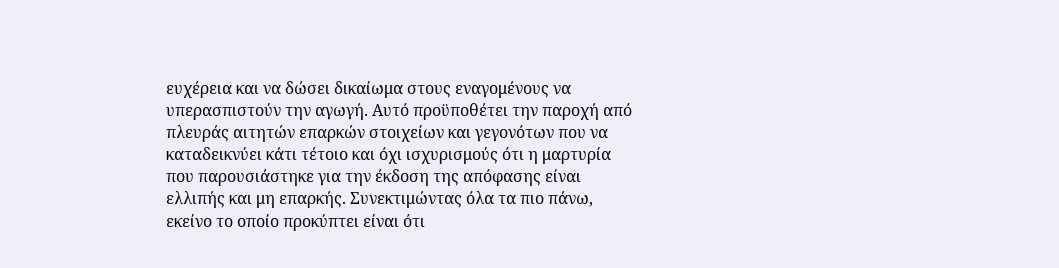ευχέρεια και να δώσει δικαίωμα στους εναγομένους να υπερασπιστούν την αγωγή. Αυτό προϋποθέτει την παροχή από πλευράς αιτητών επαρκών στοιχείων και γεγονότων που να καταδεικνύει κάτι τέτοιο και όχι ισχυρισμούς ότι η μαρτυρία που παρουσιάστηκε για την έκδοση της απόφασης είναι ελλιπής και μη επαρκής. Συνεκτιμώντας όλα τα πιο πάνω, εκείνο το οποίο προκύπτει είναι ότι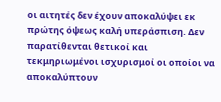οι αιτητές δεν έχουν αποκαλύψει εκ πρώτης όψεως καλή υπεράσπιση. Δεν παρατίθενται θετικοί και τεκμηριωμένοι ισχυρισμοί οι οποίοι να αποκαλύπτουν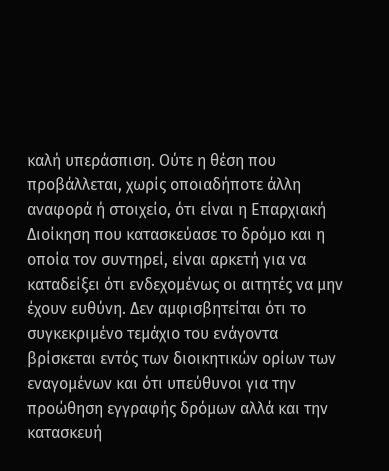καλή υπεράσπιση. Ούτε η θέση που προβάλλεται, χωρίς οποιαδήποτε άλλη αναφορά ή στοιχείο, ότι είναι η Επαρχιακή Διοίκηση που κατασκεύασε το δρόμο και η οποία τον συντηρεί, είναι αρκετή για να καταδείξει ότι ενδεχομένως οι αιτητές να μην έχουν ευθύνη. Δεν αμφισβητείται ότι το συγκεκριμένο τεμάχιο του ενάγοντα βρίσκεται εντός των διοικητικών ορίων των εναγομένων και ότι υπεύθυνοι για την προώθηση εγγραφής δρόμων αλλά και την κατασκευή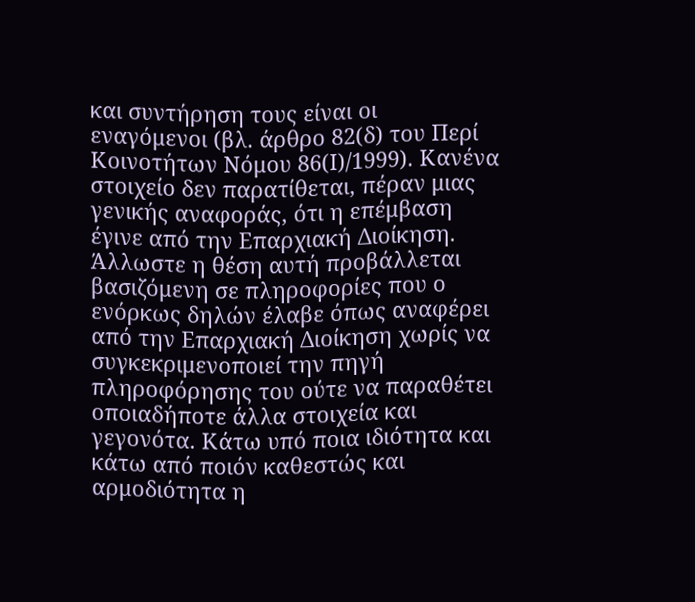και συντήρηση τους είναι οι εναγόμενοι (βλ. άρθρο 82(δ) του Περί Κοινοτήτων Νόμου 86(Ι)/1999). Κανένα στοιχείο δεν παρατίθεται, πέραν μιας γενικής αναφοράς, ότι η επέμβαση έγινε από την Επαρχιακή Διοίκηση. Άλλωστε η θέση αυτή προβάλλεται βασιζόμενη σε πληροφορίες που ο ενόρκως δηλών έλαβε όπως αναφέρει από την Επαρχιακή Διοίκηση χωρίς να συγκεκριμενοποιεί την πηγή πληροφόρησης του ούτε να παραθέτει οποιαδήποτε άλλα στοιχεία και γεγονότα. Κάτω υπό ποια ιδιότητα και κάτω από ποιόν καθεστώς και αρμοδιότητα η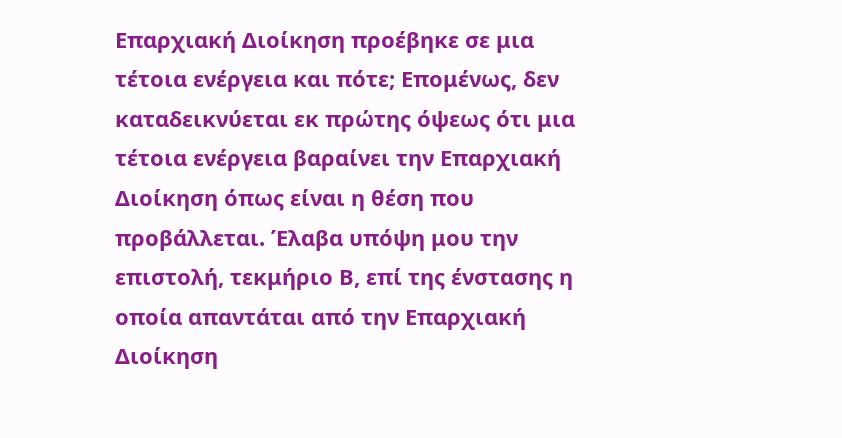Επαρχιακή Διοίκηση προέβηκε σε μια τέτοια ενέργεια και πότε; Επομένως, δεν καταδεικνύεται εκ πρώτης όψεως ότι μια τέτοια ενέργεια βαραίνει την Επαρχιακή Διοίκηση όπως είναι η θέση που προβάλλεται. Έλαβα υπόψη μου την επιστολή, τεκμήριο Β, επί της ένστασης η οποία απαντάται από την Επαρχιακή Διοίκηση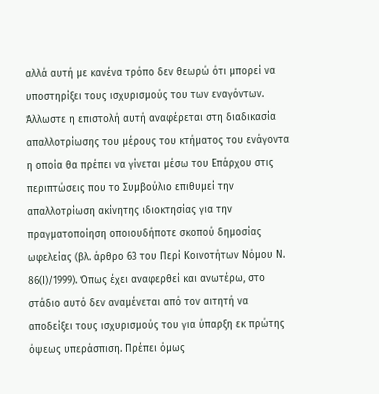αλλά αυτή με κανένα τρόπο δεν θεωρώ ότι μπορεί να υποστηρίξει τους ισχυρισμούς του των εναγόντων. Άλλωστε η επιστολή αυτή αναφέρεται στη διαδικασία απαλλοτρίωσης του μέρους του κτήματος του ενάγοντα η οποία θα πρέπει να γίνεται μέσω του Επάρχου στις περιπτώσεις που το Συμβούλιο επιθυμεί την απαλλοτρίωση ακίνητης ιδιοκτησίας για την πραγματοποίηση οποιουδήποτε σκοπού δημοσίας ωφελείας (βλ. άρθρο 63 του Περί Κοινοτήτων Νόμου Ν. 86(Ι)/1999). Όπως έχει αναφερθεί και ανωτέρω, στο στάδιο αυτό δεν αναμένεται από τον αιτητή να αποδείξει τους ισχυρισμούς του για ύπαρξη εκ πρώτης όψεως υπεράσπιση. Πρέπει όμως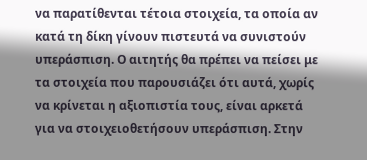να παρατίθενται τέτοια στοιχεία, τα οποία αν κατά τη δίκη γίνουν πιστευτά να συνιστούν υπεράσπιση. Ο αιτητής θα πρέπει να πείσει με τα στοιχεία που παρουσιάζει ότι αυτά, χωρίς να κρίνεται η αξιοπιστία τους, είναι αρκετά για να στοιχειοθετήσουν υπεράσπιση. Στην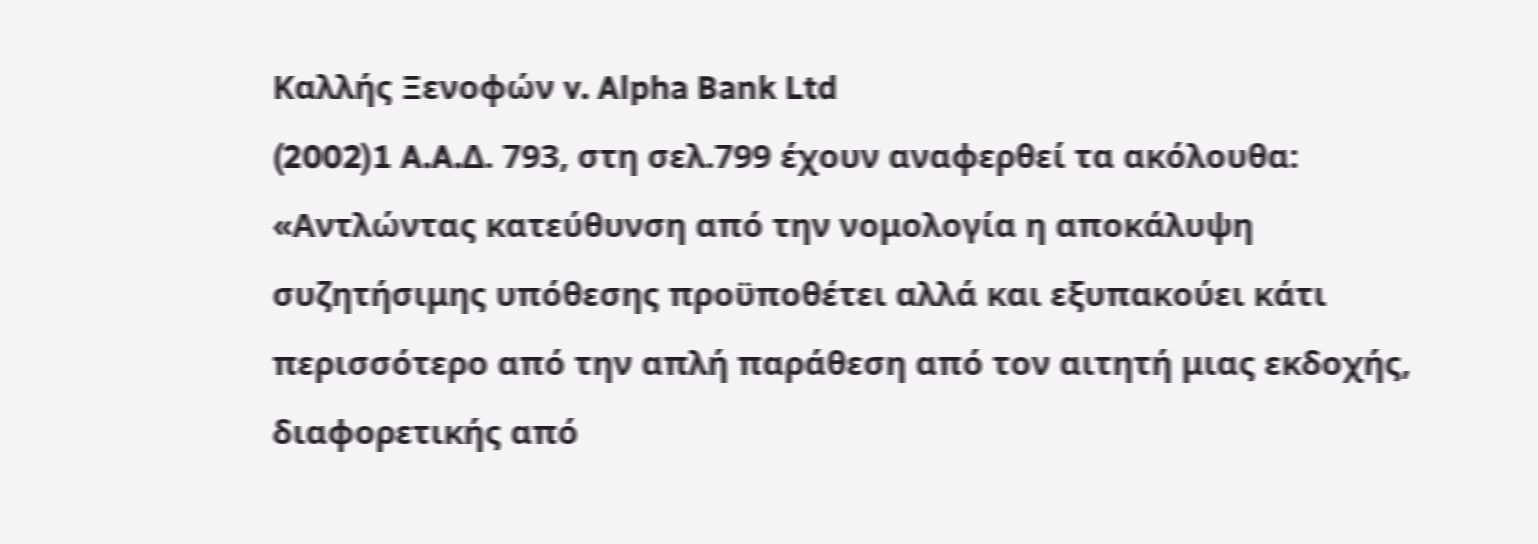Καλλής Ξενοφών v. Alpha Bank Ltd
(2002)1 A.A.Δ. 793, στη σελ.799 έχουν αναφερθεί τα ακόλουθα: «Αντλώντας κατεύθυνση από την νομολογία η αποκάλυψη συζητήσιμης υπόθεσης προϋποθέτει αλλά και εξυπακούει κάτι περισσότερο από την απλή παράθεση από τον αιτητή μιας εκδοχής, διαφορετικής από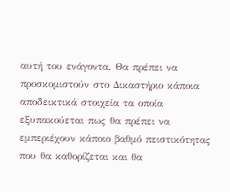αυτή του ενάγοντα. Θα πρέπει να προσκομιστούν στο Δικαστήριο κάποια αποδεικτικά στοιχεία τα οποία εξυπακούεται πως θα πρέπει να εμπεριέχουν κάποιο βαθμό πειστικότητας που θα καθορίζεται και θα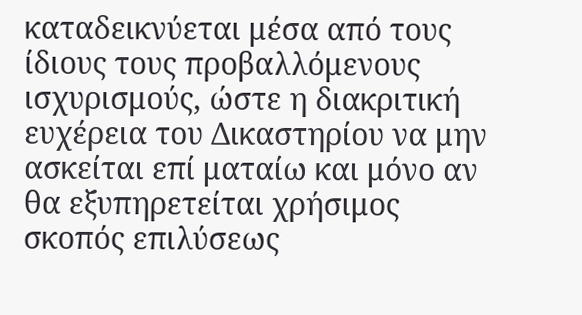καταδεικνύεται μέσα από τους ίδιους τους προβαλλόμενους ισχυρισμούς, ώστε η διακριτική ευχέρεια του Δικαστηρίου να μην ασκείται επί ματαίω και μόνο αν θα εξυπηρετείται χρήσιμος σκοπός επιλύσεως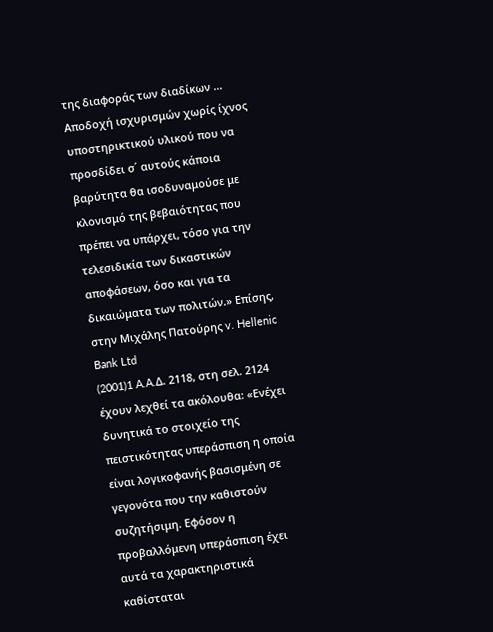της διαφοράς των διαδίκων ... Αποδοχή ισχυρισμών χωρίς ίχνος υποστηρικτικού υλικού που να προσδίδει σ΄ αυτούς κάποια βαρύτητα θα ισοδυναμούσε με κλονισμό της βεβαιότητας που πρέπει να υπάρχει, τόσο για την τελεσιδικία των δικαστικών αποφάσεων, όσο και για τα δικαιώματα των πολιτών.» Επίσης, στην Μιχάλης Πατούρης v. Hellenic Bank Ltd
(2001)1 A.A.Δ. 2118, στη σελ. 2124 έχουν λεχθεί τα ακόλουθα: «Ενέχει δυνητικά το στοιχείο της πειστικότητας υπεράσπιση η οποία είναι λογικοφανής βασισμένη σε γεγονότα που την καθιστούν συζητήσιμη. Εφόσον η προβαλλόμενη υπεράσπιση έχει αυτά τα χαρακτηριστικά καθίσταται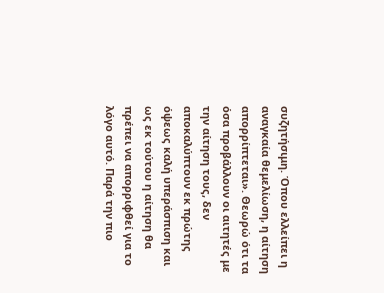συζητήσιμη. Όπου ελλείπει η αναγκαία θεμελίωση, η αίτηση απορρίπτεται». Θεωρώ ότι τα όσα προβάλλουν οι αιτητές με την αίτηση τους, δεν αποκαλύπτουν εκ πρώτης όψεως καλή υπεράσπιση και ως εκ τούτου η αίτηση θα πρέπει να απορριφθεί για το λόγο αυτό. Παρά την πιο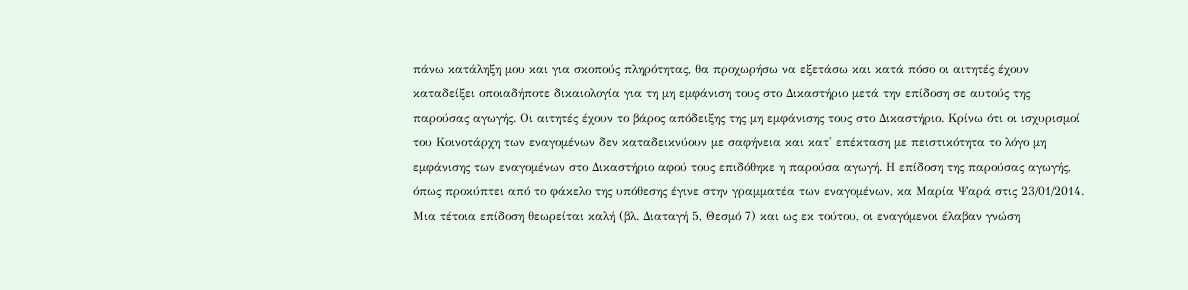πάνω κατάληξη μου και για σκοπούς πληρότητας, θα προχωρήσω να εξετάσω και κατά πόσο οι αιτητές έχουν καταδείξει οποιαδήποτε δικαιολογία για τη μη εμφάνιση τους στο Δικαστήριο μετά την επίδοση σε αυτούς της παρούσας αγωγής. Οι αιτητές έχουν το βάρος απόδειξης της μη εμφάνισης τους στο Δικαστήριο. Κρίνω ότι οι ισχυρισμοί του Κοινοτάρχη των εναγομένων δεν καταδεικνύουν με σαφήνεια και κατ' επέκταση με πειστικότητα το λόγο μη εμφάνισης των εναγομένων στο Δικαστήριο αφού τους επιδόθηκε η παρούσα αγωγή. Η επίδοση της παρούσας αγωγής, όπως προκύπτει από το φάκελο της υπόθεσης έγινε στην γραμματέα των εναγομένων, κα Μαρία Ψαρά στις 23/01/2014. Μια τέτοια επίδοση θεωρείται καλή (βλ. Διαταγή 5, Θεσμό 7) και ως εκ τούτου, οι εναγόμενοι έλαβαν γνώση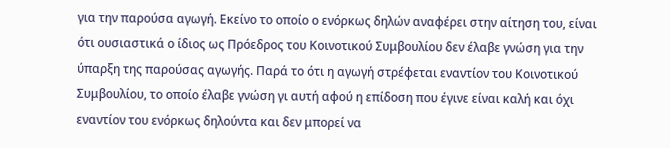για την παρούσα αγωγή. Εκείνο το οποίο ο ενόρκως δηλών αναφέρει στην αίτηση του, είναι ότι ουσιαστικά ο ίδιος ως Πρόεδρος του Κοινοτικού Συμβουλίου δεν έλαβε γνώση για την ύπαρξη της παρούσας αγωγής. Παρά το ότι η αγωγή στρέφεται εναντίον του Κοινοτικού Συμβουλίου, το οποίο έλαβε γνώση γι αυτή αφού η επίδοση που έγινε είναι καλή και όχι εναντίον του ενόρκως δηλούντα και δεν μπορεί να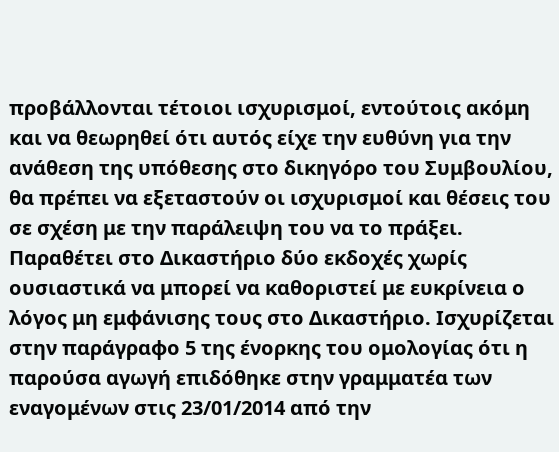προβάλλονται τέτοιοι ισχυρισμοί, εντούτοις ακόμη και να θεωρηθεί ότι αυτός είχε την ευθύνη για την ανάθεση της υπόθεσης στο δικηγόρο του Συμβουλίου, θα πρέπει να εξεταστούν οι ισχυρισμοί και θέσεις του σε σχέση με την παράλειψη του να το πράξει. Παραθέτει στο Δικαστήριο δύο εκδοχές χωρίς ουσιαστικά να μπορεί να καθοριστεί με ευκρίνεια ο λόγος μη εμφάνισης τους στο Δικαστήριο. Ισχυρίζεται στην παράγραφο 5 της ένορκης του ομολογίας ότι η παρούσα αγωγή επιδόθηκε στην γραμματέα των εναγομένων στις 23/01/2014 από την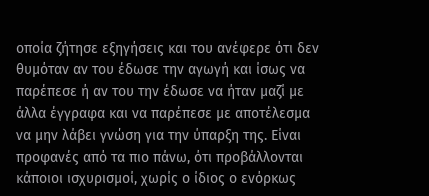οποία ζήτησε εξηγήσεις και του ανέφερε ότι δεν θυμόταν αν του έδωσε την αγωγή και ίσως να παρέπεσε ή αν του την έδωσε να ήταν μαζί με άλλα έγγραφα και να παρέπεσε με αποτέλεσμα να μην λάβει γνώση για την ύπαρξη της. Είναι προφανές από τα πιο πάνω, ότι προβάλλονται κάποιοι ισχυρισμοί, χωρίς ο ίδιος ο ενόρκως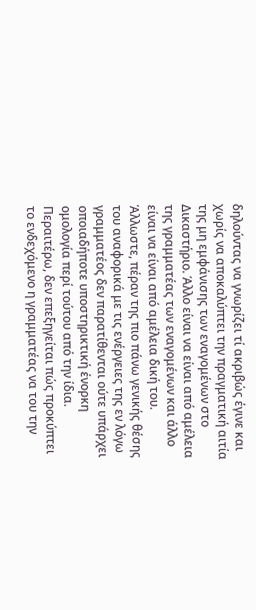δηλούντας να γνωρίζει τί ακριβώς έγινε και χωρίς να αποκαλύπτει την πραγματική αιτία της μη εμφάνισης των εναγομένων στο Δικαστήριο. Άλλο είναι να είναι από αμέλεια της γραμματέας των εναγομένων και άλλο είναι να είναι από αμέλεια δική του. Άλλωστε, πέραν της πιο πάνω γενικής θέσης του αναφορικά με τις ενέργειες της εν λόγω γραμματέος δεν παρατίθενται ούτε υπάρχει οποιαδήποτε υποστηρικτική ένορκη ομολογία περί τούτου από την ίδια. Περαιτέρω, δεν επεξηγείται πώς προκύπτει το ενδεχόμενο η γραμματέας να του την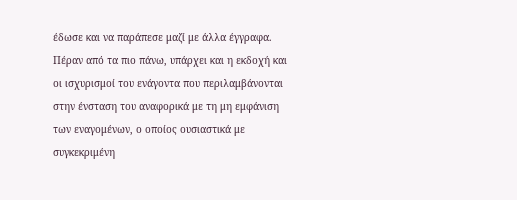έδωσε και να παράπεσε μαζί με άλλα έγγραφα. Πέραν από τα πιο πάνω, υπάρχει και η εκδοχή και οι ισχυρισμοί του ενάγοντα που περιλαμβάνονται στην ένσταση του αναφορικά με τη μη εμφάνιση των εναγομένων, ο οποίος ουσιαστικά με συγκεκριμένη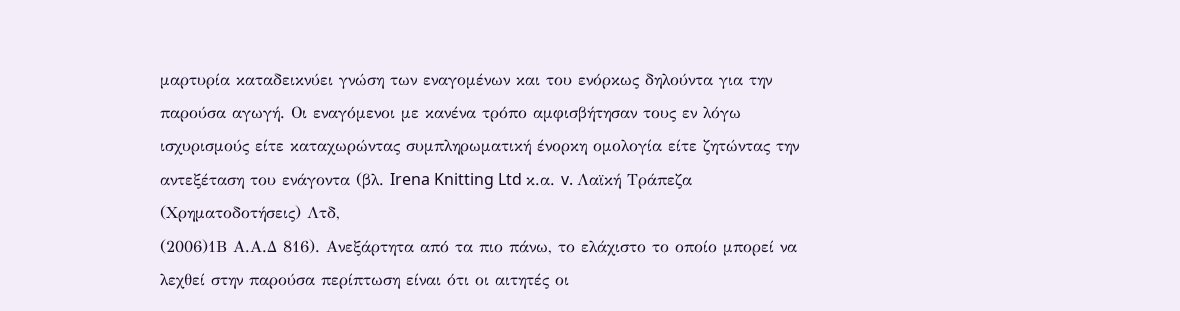μαρτυρία καταδεικνύει γνώση των εναγομένων και του ενόρκως δηλούντα για την παρούσα αγωγή. Οι εναγόμενοι με κανένα τρόπο αμφισβήτησαν τους εν λόγω ισχυρισμούς είτε καταχωρώντας συμπληρωματική ένορκη ομολογία είτε ζητώντας την αντεξέταση του ενάγοντα (βλ. Irena Knitting Ltd κ.α. v. Λαϊκή Τράπεζα (Χρηματοδοτήσεις) Λτδ,
(2006)1Β Α.Α.Δ 816). Ανεξάρτητα από τα πιο πάνω, το ελάχιστο το οποίο μπορεί να λεχθεί στην παρούσα περίπτωση είναι ότι οι αιτητές οι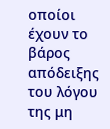οποίοι έχουν το βάρος απόδειξης του λόγου της μη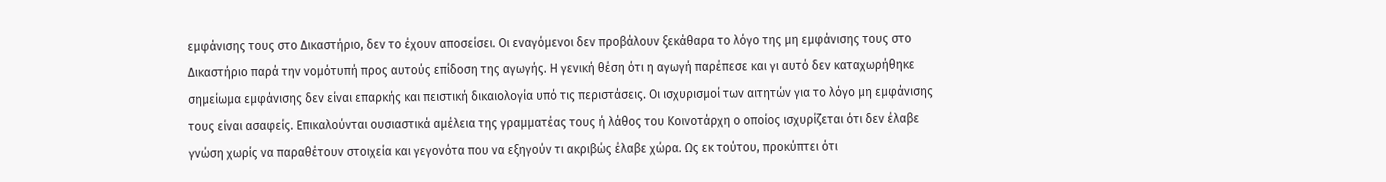εμφάνισης τους στο Δικαστήριο, δεν το έχουν αποσείσει. Οι εναγόμενοι δεν προβάλουν ξεκάθαρα το λόγο της μη εμφάνισης τους στο Δικαστήριο παρά την νομότυπή προς αυτούς επίδοση της αγωγής. Η γενική θέση ότι η αγωγή παρέπεσε και γι αυτό δεν καταχωρήθηκε σημείωμα εμφάνισης δεν είναι επαρκής και πειστική δικαιολογία υπό τις περιστάσεις. Οι ισχυρισμοί των αιτητών για το λόγο μη εμφάνισης τους είναι ασαφείς. Επικαλούνται ουσιαστικά αμέλεια της γραμματέας τους ή λάθος του Κοινοτάρχη ο οποίος ισχυρίζεται ότι δεν έλαβε γνώση χωρίς να παραθέτουν στοιχεία και γεγονότα που να εξηγούν τι ακριβώς έλαβε χώρα. Ως εκ τούτου, προκύπτει ότι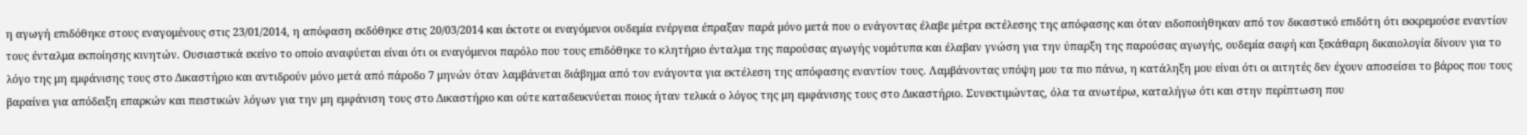η αγωγή επιδόθηκε στους εναγομένους στις 23/01/2014, η απόφαση εκδόθηκε στις 20/03/2014 και έκτοτε οι εναγόμενοι ουδεμία ενέργεια έπραξαν παρά μόνο μετά που ο ενάγοντας έλαβε μέτρα εκτέλεσης της απόφασης και όταν ειδοποιήθηκαν από τον δικαστικό επιδότη ότι εκκρεμούσε εναντίον τους ένταλμα εκποίησης κινητών. Ουσιαστικά εκείνο το οποίο αναφύεται είναι ότι οι εναγόμενοι παρόλο που τους επιδόθηκε το κλητήριο ένταλμα της παρούσας αγωγής νομότυπα και έλαβαν γνώση για την ύπαρξη της παρούσας αγωγής, ουδεμία σαφή και ξεκάθαρη δικαιολογία δίνουν για το λόγο της μη εμφάνισης τους στο Δικαστήριο και αντιδρούν μόνο μετά από πάροδο 7 μηνών όταν λαμβάνεται διάβημα από τον ενάγοντα για εκτέλεση της απόφασης εναντίον τους. Λαμβάνοντας υπόψη μου τα πιο πάνω, η κατάληξη μου είναι ότι οι αιτητές δεν έχουν αποσείσει το βάρος που τους βαραίνει για απόδειξη επαρκών και πειστικών λόγων για την μη εμφάνιση τους στο Δικαστήριο και ούτε καταδεικνύεται ποιος ήταν τελικά ο λόγος της μη εμφάνισης τους στο Δικαστήριο. Συνεκτιμώντας, όλα τα ανωτέρω, καταλήγω ότι και στην περίπτωση που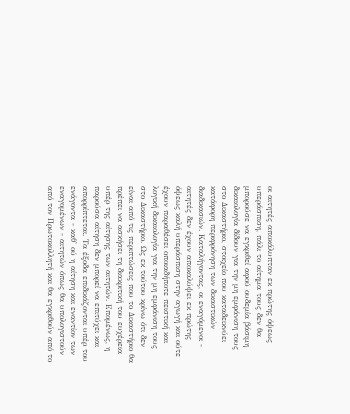οι αιτητές αποκάλυπταν εκ πρώτης όψεως υπεράσπιση, πάλι το αίτημα τους δεν θα μπορούσε να εγκριθεί αφού ουδεμία βάσιμη δικαιολογία δίδουν για την μη εμφάνιση τους στο Δικαστήριο, στοιχείο που καταδεικνύει κατάφορη περιφρόνηση των δικαστικών διαδικασιών. Καταλήγοντας, οι εναγόμενοι - αιτητές δεν έχουν αποκαλύψει εκ πρώτης όψεως καλή υπεράσπιση στην αγωγή και ούτε έχουν παραθέσει οποιαδήποτε πειστική και λογική δικαιολογία για την μη εμφάνιση τους στο Δικαστήριο. Ως εκ τούτου κρίνω ότι δεν είναι από τις περιπτώσεις που το Δικαστήριο θα πρέπει να ασκήσει τη διακριτική του ευχέρεια υπέρ της αίτησης των αιτητών. Επομένως, η παρούσα αίτηση δεν μπορεί να επιτύχει και απορρίπτεται. Τα έξοδα επιδικάζονται υπέρ του ενάγοντα - καθ' ού η αίτηση και εναντίον των εναγομένων - αιτητών όπως θα υπολογιστούν από τον Πρωτοκολλητή και θα εγκριθούν από το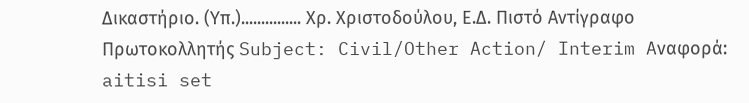Δικαστήριο. (Υπ.)............... Χρ. Χριστοδούλου, Ε.Δ. Πιστό Αντίγραφο Πρωτοκολλητής Subject: Civil/Other Action/ Interim Aναφορά: aitisi set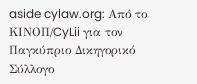aside cylaw.org: Από το ΚΙΝOΠ/CyLii για τον Παγκύπριο Δικηγορικό Σύλλογο